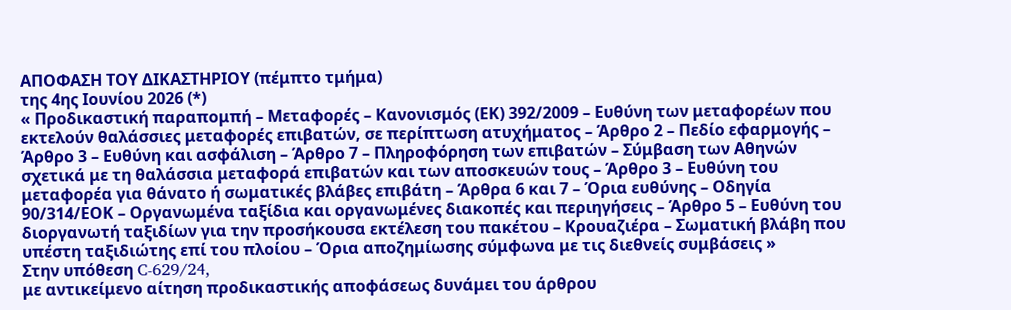ΑΠΟΦΑΣΗ ΤΟΥ ΔΙΚΑΣΤΗΡΙΟΥ (πέμπτο τμήμα)
της 4ης Ιουνίου 2026 (*)
« Προδικαστική παραπομπή – Μεταφορές – Κανονισμός (ΕΚ) 392/2009 – Ευθύνη των μεταφορέων που εκτελούν θαλάσσιες μεταφορές επιβατών, σε περίπτωση ατυχήματος – Άρθρο 2 – Πεδίο εφαρμογής – Άρθρο 3 – Ευθύνη και ασφάλιση – Άρθρο 7 – Πληροφόρηση των επιβατών – Σύμβαση των Αθηνών σχετικά με τη θαλάσσια μεταφορά επιβατών και των αποσκευών τους – Άρθρο 3 – Ευθύνη του μεταφορέα για θάνατο ή σωματικές βλάβες επιβάτη – Άρθρα 6 και 7 – Όρια ευθύνης – Οδηγία 90/314/ΕΟΚ – Οργανωμένα ταξίδια και οργανωμένες διακοπές και περιηγήσεις – Άρθρο 5 – Ευθύνη του διοργανωτή ταξιδίων για την προσήκουσα εκτέλεση του πακέτου – Κρουαζιέρα – Σωματική βλάβη που υπέστη ταξιδιώτης επί του πλοίου – Όρια αποζημίωσης σύμφωνα με τις διεθνείς συμβάσεις »
Στην υπόθεση C‑629/24,
με αντικείμενο αίτηση προδικαστικής αποφάσεως δυνάμει του άρθρου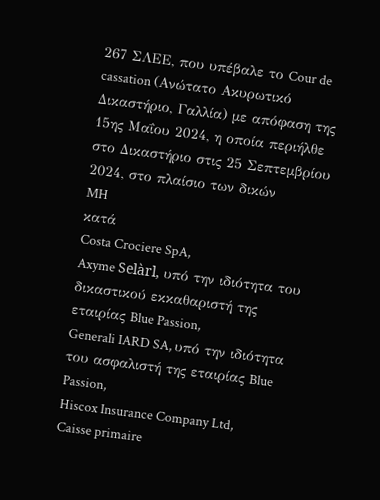267 ΣΛΕΕ, που υπέβαλε το Cour de cassation (Ανώτατο Ακυρωτικό Δικαστήριο, Γαλλία) με απόφαση της 15ης Μαΐου 2024, η οποία περιήλθε στο Δικαστήριο στις 25 Σεπτεμβρίου 2024, στο πλαίσιο των δικών
MH
κατά
Costa Crociere SpA,
Axyme Selàrl, υπό την ιδιότητα του δικαστικού εκκαθαριστή της εταιρίας Blue Passion,
Generali IARD SA, υπό την ιδιότητα του ασφαλιστή της εταιρίας Blue Passion,
Hiscox Insurance Company Ltd,
Caisse primaire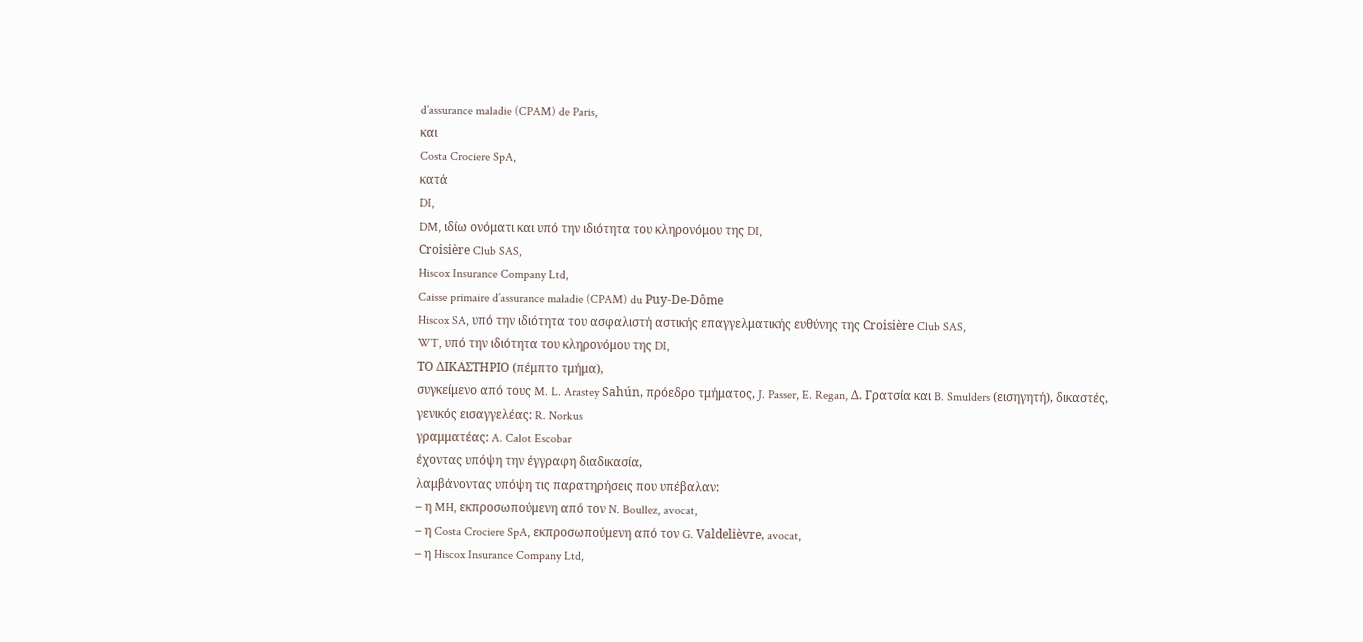d’assurance maladie (CPAM) de Paris,
και
Costa Crociere SpA,
κατά
DI,
DM, ιδίω ονόματι και υπό την ιδιότητα του κληρονόμου της DI,
Croisière Club SAS,
Hiscox Insurance Company Ltd,
Caisse primaire d’assurance maladie (CPAM) du Puy-De-Dôme
Hiscox SA, υπό την ιδιότητα του ασφαλιστή αστικής επαγγελματικής ευθύνης της Croisière Club SAS,
WT, υπό την ιδιότητα του κληρονόμου της DI,
ΤΟ ΔΙΚΑΣΤΗΡΙΟ (πέμπτο τμήμα),
συγκείμενο από τους M. L. Arastey Sahún, πρόεδρο τμήματος, J. Passer, E. Regan, Δ. Γρατσία και B. Smulders (εισηγητή), δικαστές,
γενικός εισαγγελέας: R. Norkus
γραμματέας: A. Calot Escobar
έχοντας υπόψη την έγγραφη διαδικασία,
λαμβάνοντας υπόψη τις παρατηρήσεις που υπέβαλαν:
– η MH, εκπροσωπούμενη από τον N. Boullez, avocat,
– η Costa Crociere SpA, εκπροσωπούμενη από τον G. Valdelièvre, avocat,
– η Hiscox Insurance Company Ltd,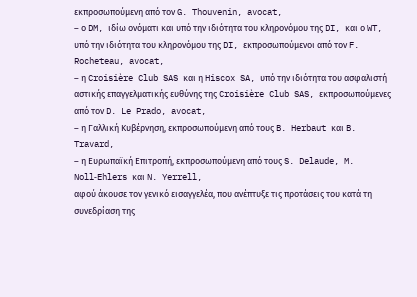εκπροσωπούμενη από τον G. Thouvenin, avocat,
– ο DM, ιδίω ονόματι και υπό την ιδιότητα του κληρονόμου της DI, και ο WT, υπό την ιδιότητα του κληρονόμου της DI, εκπροσωπούμενοι από τον F. Rocheteau, avocat,
– η Croisière Club SAS και η Hiscox SA, υπό την ιδιότητα του ασφαλιστή αστικής επαγγελματικής ευθύνης της Croisière Club SAS, εκπροσωπούμενες από τον D. Le Prado, avocat,
– η Γαλλική Κυβέρνηση, εκπροσωπούμενη από τους B. Herbaut και B. Travard,
– η Ευρωπαϊκή Επιτροπή, εκπροσωπούμενη από τους S. Delaude, M. Noll‑Ehlers και N. Yerrell,
αφού άκουσε τον γενικό εισαγγελέα, που ανέπτυξε τις προτάσεις του κατά τη συνεδρίαση της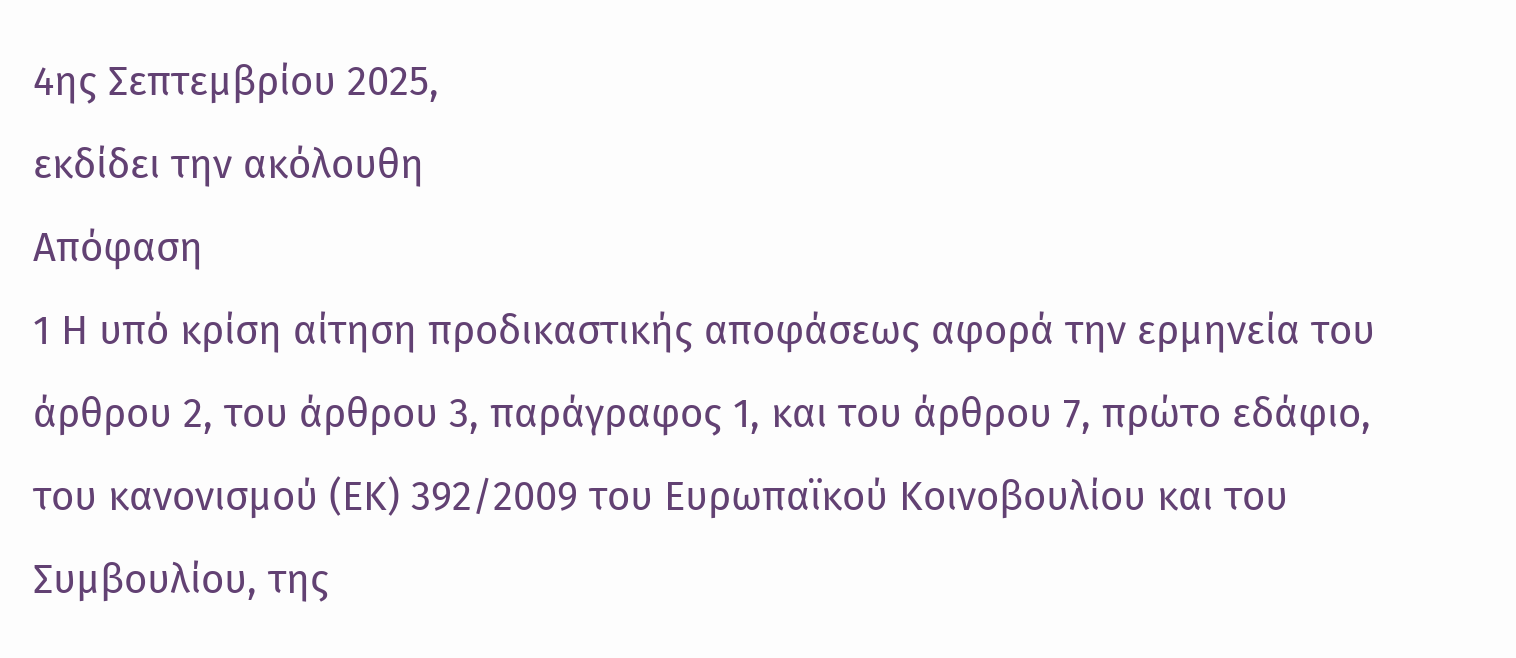4ης Σεπτεμβρίου 2025,
εκδίδει την ακόλουθη
Απόφαση
1 Η υπό κρίση αίτηση προδικαστικής αποφάσεως αφορά την ερμηνεία του άρθρου 2, του άρθρου 3, παράγραφος 1, και του άρθρου 7, πρώτο εδάφιο, του κανονισμού (ΕΚ) 392/2009 του Ευρωπαϊκού Κοινοβουλίου και του Συμβουλίου, της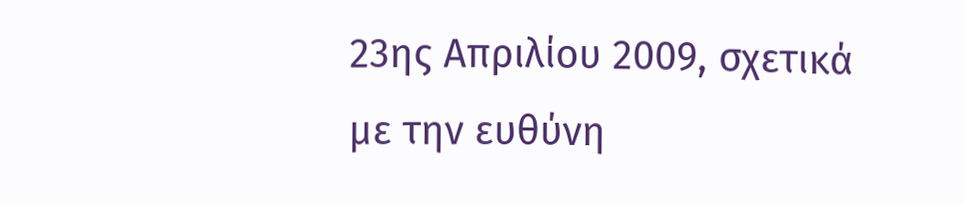23ης Απριλίου 2009, σχετικά με την ευθύνη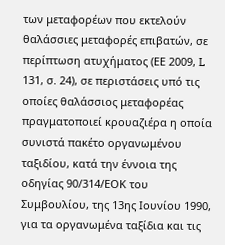των μεταφορέων που εκτελούν θαλάσσιες μεταφορές επιβατών, σε περίπτωση ατυχήματος (ΕΕ 2009, L 131, σ. 24), σε περιστάσεις υπό τις οποίες θαλάσσιος μεταφορέας πραγματοποιεί κρουαζιέρα η οποία συνιστά πακέτο οργανωμένου ταξιδίου, κατά την έννοια της οδηγίας 90/314/ΕΟΚ του Συμβουλίου, της 13ης Ιουνίου 1990, για τα οργανωμένα ταξίδια και τις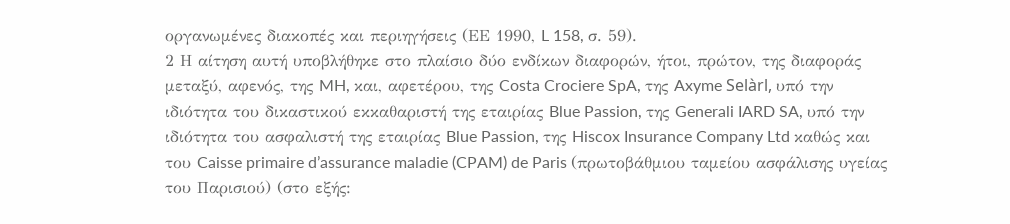οργανωμένες διακοπές και περιηγήσεις (ΕΕ 1990, L 158, σ. 59).
2 Η αίτηση αυτή υποβλήθηκε στο πλαίσιο δύο ενδίκων διαφορών, ήτοι, πρώτον, της διαφοράς μεταξύ, αφενός, της MH, και, αφετέρου, της Costa Crociere SpA, της Axyme Selàrl, υπό την ιδιότητα του δικαστικού εκκαθαριστή της εταιρίας Blue Passion, της Generali IARD SA, υπό την ιδιότητα του ασφαλιστή της εταιρίας Blue Passion, της Hiscox Insurance Company Ltd καθώς και του Caisse primaire d’assurance maladie (CPAM) de Paris (πρωτοβάθμιου ταμείου ασφάλισης υγείας του Παρισιού) (στο εξής: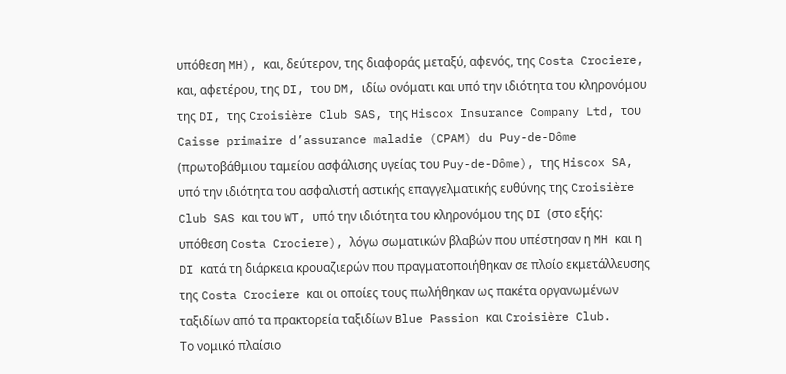υπόθεση MH), και, δεύτερον, της διαφοράς μεταξύ, αφενός, της Costa Crociere, και, αφετέρου, της DI, του DM, ιδίω ονόματι και υπό την ιδιότητα του κληρονόμου της DI, της Croisière Club SAS, της Hiscox Insurance Company Ltd, του Caisse primaire d’assurance maladie (CPAM) du Puy-de-Dôme (πρωτοβάθμιου ταμείου ασφάλισης υγείας του Puy-de-Dôme), της Hiscox SA, υπό την ιδιότητα του ασφαλιστή αστικής επαγγελματικής ευθύνης της Croisière Club SAS και του WT, υπό την ιδιότητα του κληρονόμου της DI (στο εξής: υπόθεση Costa Crociere), λόγω σωματικών βλαβών που υπέστησαν η MH και η DI κατά τη διάρκεια κρουαζιερών που πραγματοποιήθηκαν σε πλοίο εκμετάλλευσης της Costa Crociere και οι οποίες τους πωλήθηκαν ως πακέτα οργανωμένων ταξιδίων από τα πρακτορεία ταξιδίων Blue Passion και Croisière Club.
Το νομικό πλαίσιο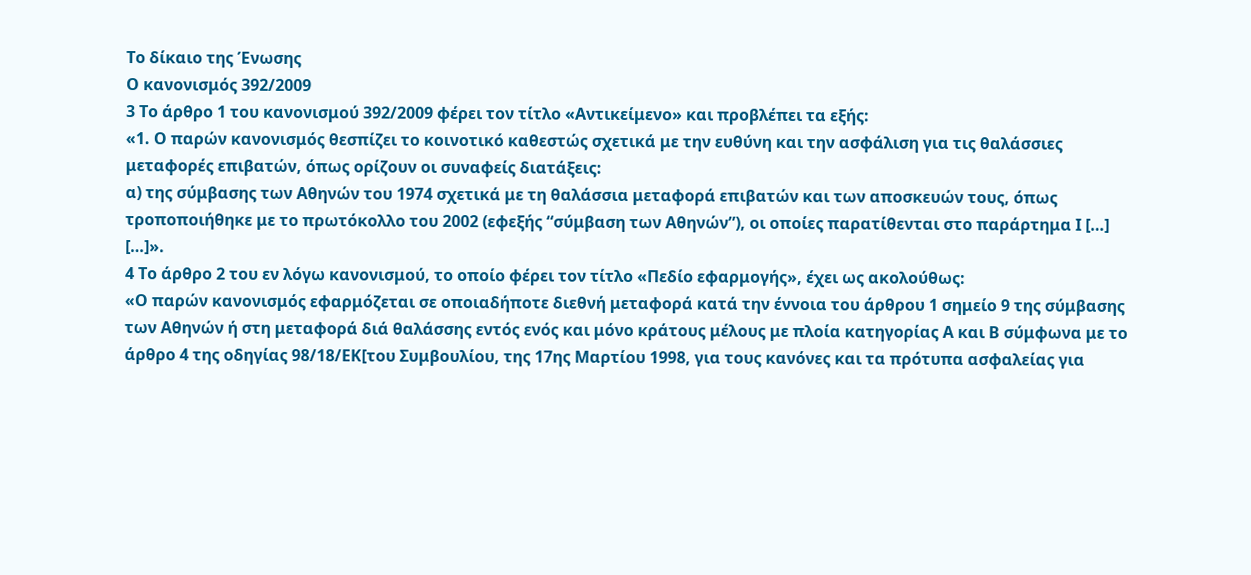Το δίκαιο της Ένωσης
Ο κανονισμός 392/2009
3 Το άρθρο 1 του κανονισμού 392/2009 φέρει τον τίτλο «Αντικείμενο» και προβλέπει τα εξής:
«1. Ο παρών κανονισμός θεσπίζει το κοινοτικό καθεστώς σχετικά με την ευθύνη και την ασφάλιση για τις θαλάσσιες μεταφορές επιβατών, όπως ορίζουν οι συναφείς διατάξεις:
α) της σύμβασης των Αθηνών του 1974 σχετικά με τη θαλάσσια μεταφορά επιβατών και των αποσκευών τους, όπως τροποποιήθηκε με το πρωτόκολλο του 2002 (εφεξής “σύμβαση των Αθηνών”), οι οποίες παρατίθενται στο παράρτημα Ι […]
[…]».
4 Το άρθρο 2 του εν λόγω κανονισμού, το οποίο φέρει τον τίτλο «Πεδίο εφαρμογής», έχει ως ακολούθως:
«Ο παρών κανονισμός εφαρμόζεται σε οποιαδήποτε διεθνή μεταφορά κατά την έννοια του άρθρου 1 σημείο 9 της σύμβασης των Αθηνών ή στη μεταφορά διά θαλάσσης εντός ενός και μόνο κράτους μέλους με πλοία κατηγορίας Α και Β σύμφωνα με το άρθρο 4 της οδηγίας 98/18/ΕΚ[του Συμβουλίου, της 17ης Μαρτίου 1998, για τους κανόνες και τα πρότυπα ασφαλείας για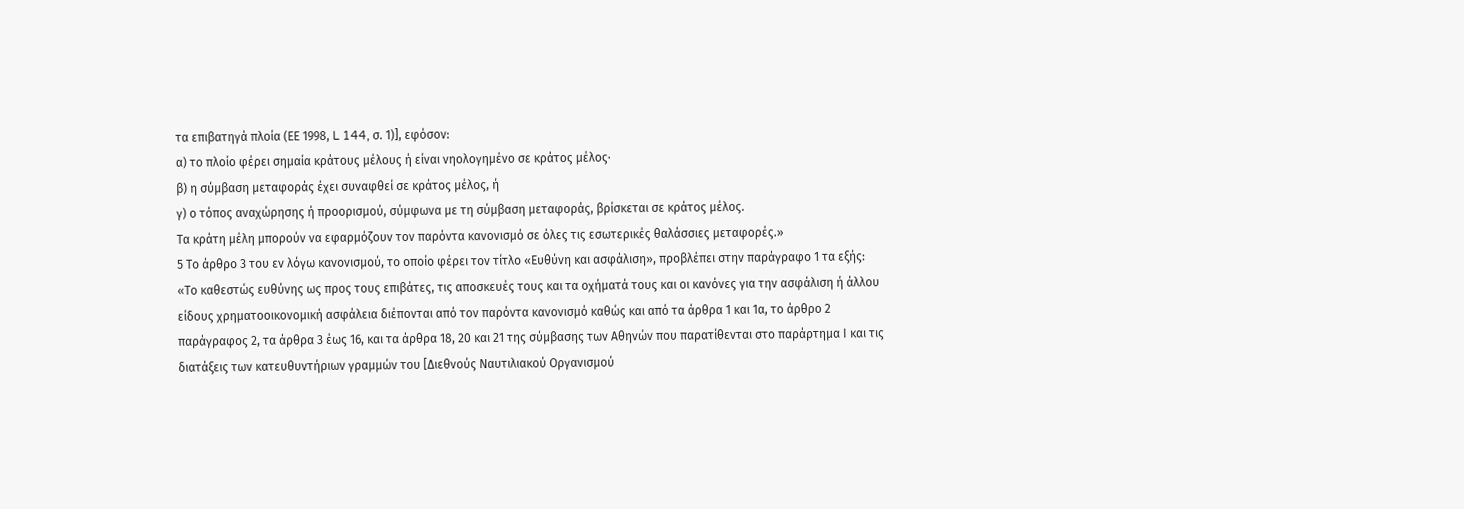τα επιβατηγά πλοία (ΕΕ 1998, L 144, σ. 1)], εφόσον:
α) το πλοίο φέρει σημαία κράτους μέλους ή είναι νηολογημένο σε κράτος μέλος·
β) η σύμβαση μεταφοράς έχει συναφθεί σε κράτος μέλος, ή
γ) ο τόπος αναχώρησης ή προορισμού, σύμφωνα με τη σύμβαση μεταφοράς, βρίσκεται σε κράτος μέλος.
Τα κράτη μέλη μπορούν να εφαρμόζουν τον παρόντα κανονισμό σε όλες τις εσωτερικές θαλάσσιες μεταφορές.»
5 Το άρθρο 3 του εν λόγω κανονισμού, το οποίο φέρει τον τίτλο «Ευθύνη και ασφάλιση», προβλέπει στην παράγραφο 1 τα εξής:
«Το καθεστώς ευθύνης ως προς τους επιβάτες, τις αποσκευές τους και τα οχήματά τους και οι κανόνες για την ασφάλιση ή άλλου είδους χρηματοοικονομική ασφάλεια διέπονται από τον παρόντα κανονισμό καθώς και από τα άρθρα 1 και 1α, το άρθρο 2 παράγραφος 2, τα άρθρα 3 έως 16, και τα άρθρα 18, 20 και 21 της σύμβασης των Αθηνών που παρατίθενται στο παράρτημα Ι και τις διατάξεις των κατευθυντήριων γραμμών του [Διεθνούς Ναυτιλιακού Οργανισμού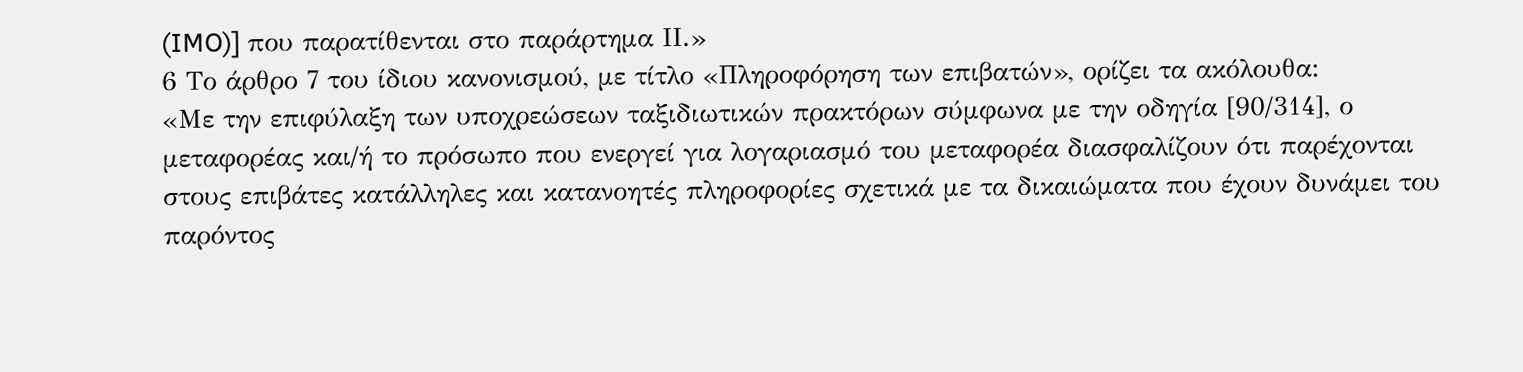(IMO)] που παρατίθενται στο παράρτημα ΙΙ.»
6 Το άρθρο 7 του ίδιου κανονισμού, με τίτλο «Πληροφόρηση των επιβατών», ορίζει τα ακόλουθα:
«Με την επιφύλαξη των υποχρεώσεων ταξιδιωτικών πρακτόρων σύμφωνα με την οδηγία [90/314], ο μεταφορέας και/ή το πρόσωπο που ενεργεί για λογαριασμό του μεταφορέα διασφαλίζουν ότι παρέχονται στους επιβάτες κατάλληλες και κατανοητές πληροφορίες σχετικά με τα δικαιώματα που έχουν δυνάμει του παρόντος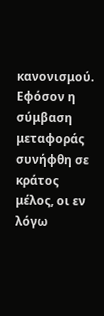κανονισμού.
Εφόσον η σύμβαση μεταφοράς συνήφθη σε κράτος μέλος, οι εν λόγω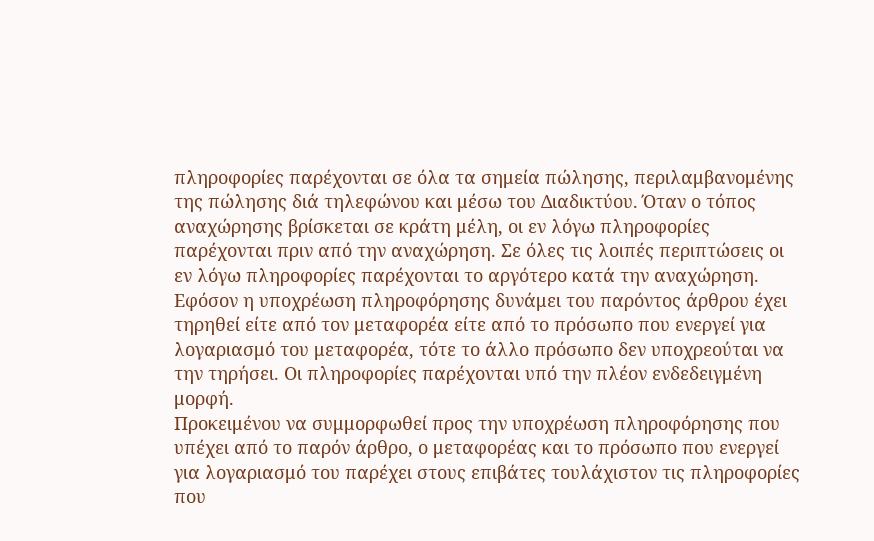πληροφορίες παρέχονται σε όλα τα σημεία πώλησης, περιλαμβανομένης της πώλησης διά τηλεφώνου και μέσω του Διαδικτύου. Όταν ο τόπος αναχώρησης βρίσκεται σε κράτη μέλη, οι εν λόγω πληροφορίες παρέχονται πριν από την αναχώρηση. Σε όλες τις λοιπές περιπτώσεις οι εν λόγω πληροφορίες παρέχονται το αργότερο κατά την αναχώρηση. Εφόσον η υποχρέωση πληροφόρησης δυνάμει του παρόντος άρθρου έχει τηρηθεί είτε από τον μεταφορέα είτε από το πρόσωπο που ενεργεί για λογαριασμό του μεταφορέα, τότε το άλλο πρόσωπο δεν υποχρεούται να την τηρήσει. Οι πληροφορίες παρέχονται υπό την πλέον ενδεδειγμένη μορφή.
Προκειμένου να συμμορφωθεί προς την υποχρέωση πληροφόρησης που υπέχει από το παρόν άρθρο, ο μεταφορέας και το πρόσωπο που ενεργεί για λογαριασμό του παρέχει στους επιβάτες τουλάχιστον τις πληροφορίες που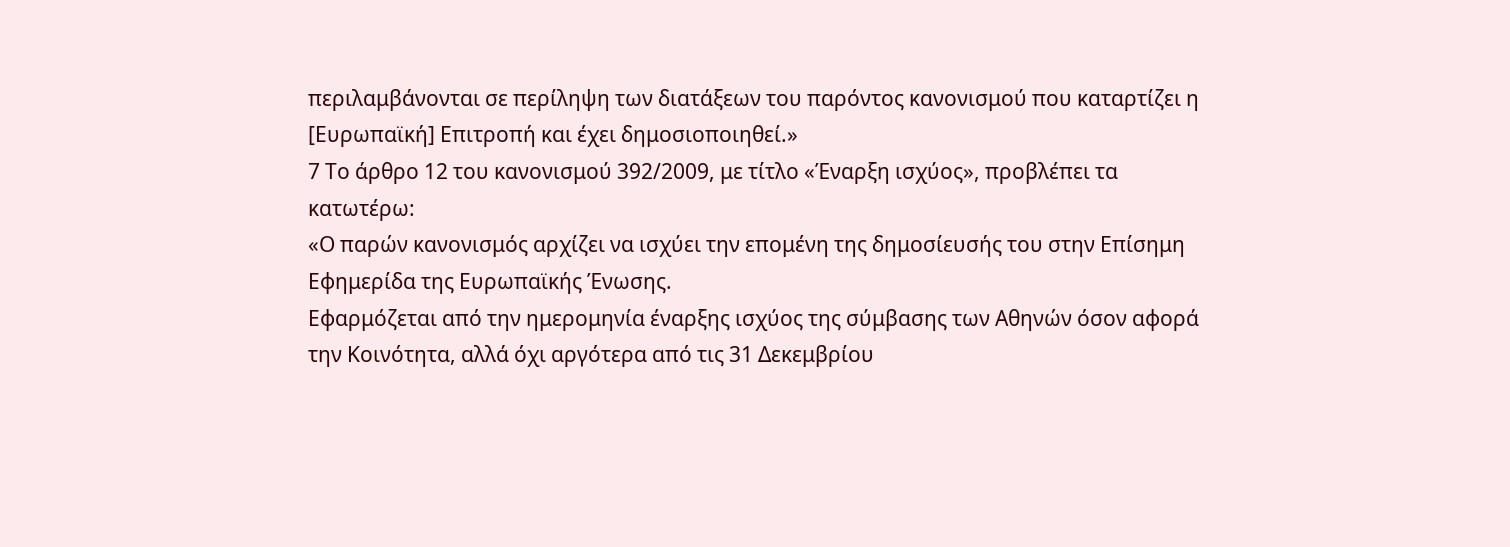περιλαμβάνονται σε περίληψη των διατάξεων του παρόντος κανονισμού που καταρτίζει η [Ευρωπαϊκή] Επιτροπή και έχει δημοσιοποιηθεί.»
7 Το άρθρο 12 του κανονισμού 392/2009, με τίτλο «Έναρξη ισχύος», προβλέπει τα κατωτέρω:
«Ο παρών κανονισμός αρχίζει να ισχύει την επομένη της δημοσίευσής του στην Επίσημη Εφημερίδα της Ευρωπαϊκής Ένωσης.
Εφαρμόζεται από την ημερομηνία έναρξης ισχύος της σύμβασης των Αθηνών όσον αφορά την Κοινότητα, αλλά όχι αργότερα από τις 31 Δεκεμβρίου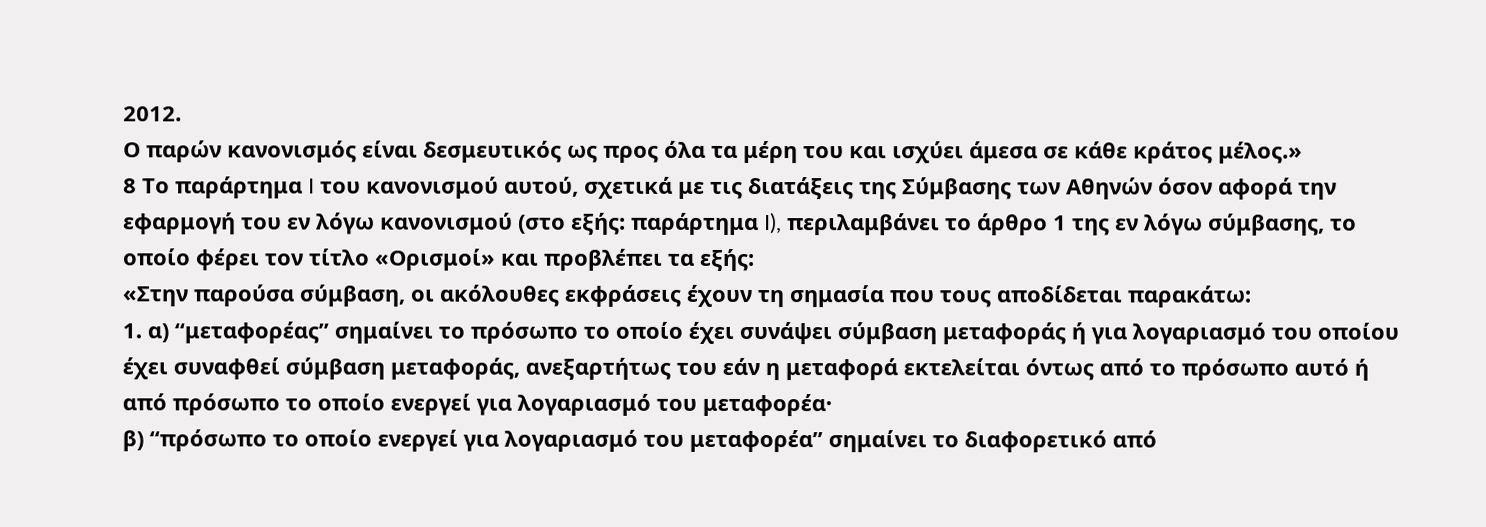2012.
Ο παρών κανονισμός είναι δεσμευτικός ως προς όλα τα μέρη του και ισχύει άμεσα σε κάθε κράτος μέλος.»
8 Το παράρτημα I του κανονισμού αυτού, σχετικά με τις διατάξεις της Σύμβασης των Αθηνών όσον αφορά την εφαρμογή του εν λόγω κανονισμού (στο εξής: παράρτημα I), περιλαμβάνει το άρθρο 1 της εν λόγω σύμβασης, το οποίο φέρει τον τίτλο «Ορισμοί» και προβλέπει τα εξής:
«Στην παρούσα σύμβαση, οι ακόλουθες εκφράσεις έχουν τη σημασία που τους αποδίδεται παρακάτω:
1. α) “μεταφορέας” σημαίνει το πρόσωπο το οποίο έχει συνάψει σύμβαση μεταφοράς ή για λογαριασμό του οποίου έχει συναφθεί σύμβαση μεταφοράς, ανεξαρτήτως του εάν η μεταφορά εκτελείται όντως από το πρόσωπο αυτό ή από πρόσωπο το οποίο ενεργεί για λογαριασμό του μεταφορέα·
β) “πρόσωπο το οποίο ενεργεί για λογαριασμό του μεταφορέα” σημαίνει το διαφορετικό από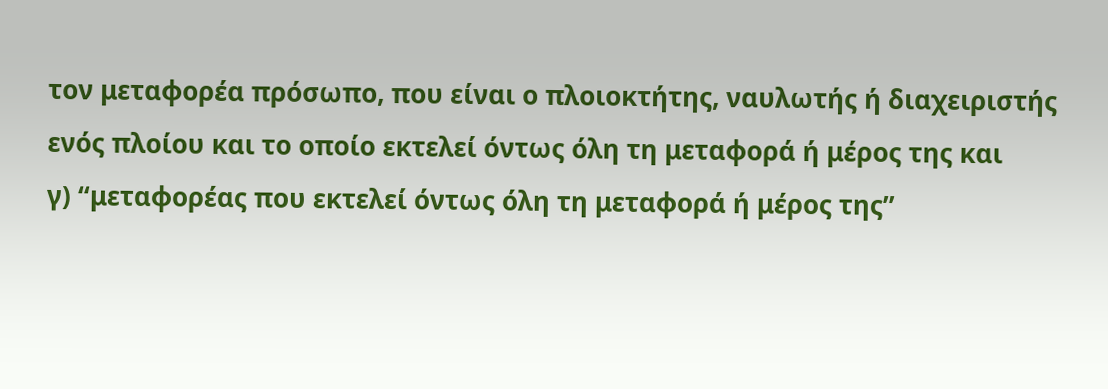τον μεταφορέα πρόσωπο, που είναι ο πλοιοκτήτης, ναυλωτής ή διαχειριστής ενός πλοίου και το οποίο εκτελεί όντως όλη τη μεταφορά ή μέρος της και
γ) “μεταφορέας που εκτελεί όντως όλη τη μεταφορά ή μέρος της”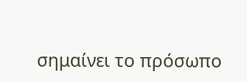σημαίνει το πρόσωπο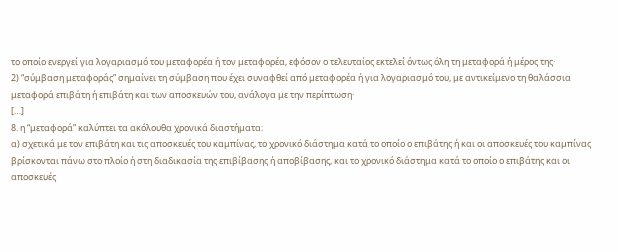το οποίο ενεργεί για λογαριασμό του μεταφορέα ή τον μεταφορέα, εφόσον ο τελευταίος εκτελεί όντως όλη τη μεταφορά ή μέρος της·
2) “σύμβαση μεταφοράς” σημαίνει τη σύμβαση που έχει συναφθεί από μεταφορέα ή για λογαριασμό του, με αντικείμενο τη θαλάσσια μεταφορά επιβάτη ή επιβάτη και των αποσκευών του, ανάλογα με την περίπτωση·
[…]
8. η “μεταφορά” καλύπτει τα ακόλουθα χρονικά διαστήματα:
α) σχετικά με τον επιβάτη και τις αποσκευές του καμπίνας, το χρονικό διάστημα κατά το οποίο ο επιβάτης ή και οι αποσκευές του καμπίνας βρίσκονται πάνω στο πλοίο ή στη διαδικασία της επιβίβασης ή αποβίβασης, και το χρονικό διάστημα κατά το οποίο ο επιβάτης και οι αποσκευές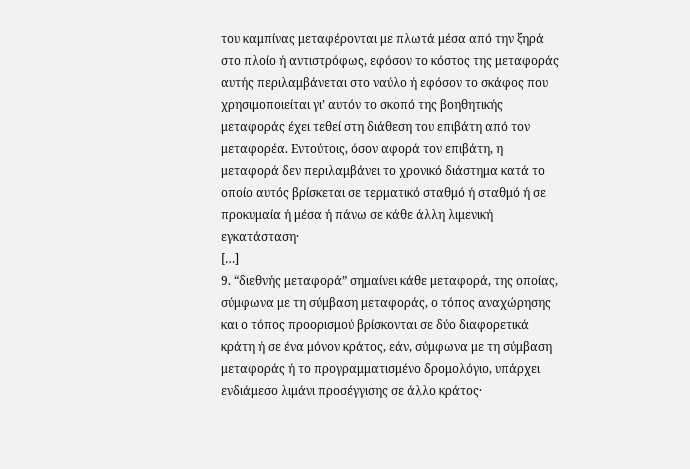του καμπίνας μεταφέρονται με πλωτά μέσα από την ξηρά στο πλοίο ή αντιστρόφως, εφόσον το κόστος της μεταφοράς αυτής περιλαμβάνεται στο ναύλο ή εφόσον το σκάφος που χρησιμοποιείται γι’ αυτόν το σκοπό της βοηθητικής μεταφοράς έχει τεθεί στη διάθεση του επιβάτη από τον μεταφορέα. Εντούτοις, όσον αφορά τον επιβάτη, η μεταφορά δεν περιλαμβάνει το χρονικό διάστημα κατά το οποίο αυτός βρίσκεται σε τερματικό σταθμό ή σταθμό ή σε προκυμαία ή μέσα ή πάνω σε κάθε άλλη λιμενική εγκατάσταση·
[…]
9. “διεθνής μεταφορά” σημαίνει κάθε μεταφορά, της οποίας, σύμφωνα με τη σύμβαση μεταφοράς, ο τόπος αναχώρησης και ο τόπος προορισμού βρίσκονται σε δύο διαφορετικά κράτη ή σε ένα μόνον κράτος, εάν, σύμφωνα με τη σύμβαση μεταφοράς ή το προγραμματισμένο δρομολόγιο, υπάρχει ενδιάμεσο λιμάνι προσέγγισης σε άλλο κράτος·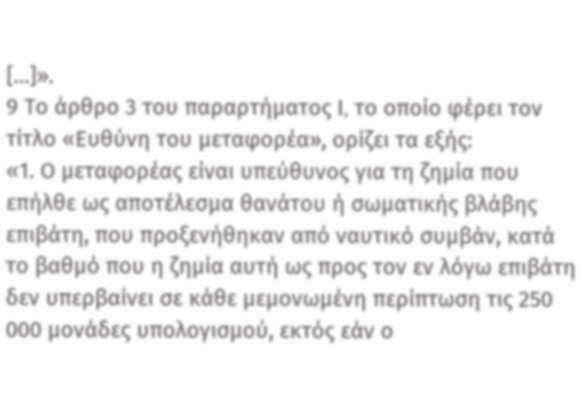[…]».
9 Το άρθρο 3 του παραρτήματος I, το οποίο φέρει τον τίτλο «Ευθύνη του μεταφορέα», ορίζει τα εξής:
«1. Ο μεταφορέας είναι υπεύθυνος για τη ζημία που επήλθε ως αποτέλεσμα θανάτου ή σωματικής βλάβης επιβάτη, που προξενήθηκαν από ναυτικό συμβάν, κατά το βαθμό που η ζημία αυτή ως προς τον εν λόγω επιβάτη δεν υπερβαίνει σε κάθε μεμονωμένη περίπτωση τις 250 000 μονάδες υπολογισμού, εκτός εάν ο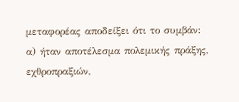μεταφορέας αποδείξει ότι το συμβάν:
α) ήταν αποτέλεσμα πολεμικής πράξης, εχθροπραξιών,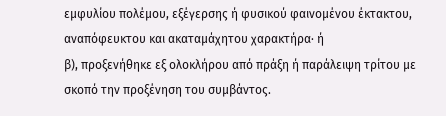εμφυλίου πολέμου, εξέγερσης ή φυσικού φαινομένου έκτακτου, αναπόφευκτου και ακαταμάχητου χαρακτήρα· ή
β), προξενήθηκε εξ ολοκλήρου από πράξη ή παράλειψη τρίτου με σκοπό την προξένηση του συμβάντος.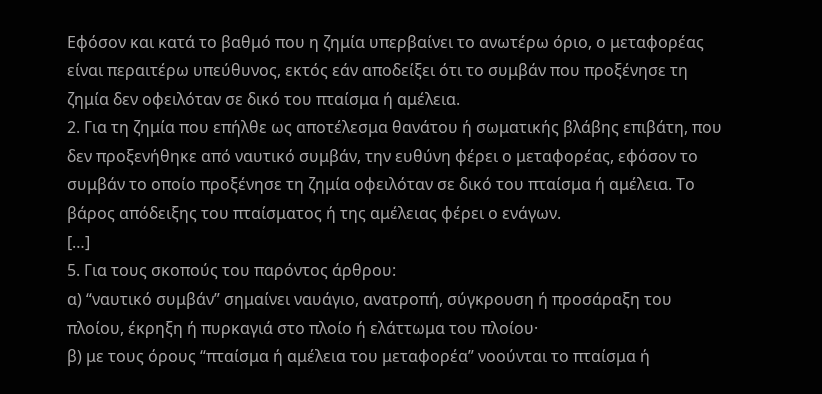Εφόσον και κατά το βαθμό που η ζημία υπερβαίνει το ανωτέρω όριο, ο μεταφορέας είναι περαιτέρω υπεύθυνος, εκτός εάν αποδείξει ότι το συμβάν που προξένησε τη ζημία δεν οφειλόταν σε δικό του πταίσμα ή αμέλεια.
2. Για τη ζημία που επήλθε ως αποτέλεσμα θανάτου ή σωματικής βλάβης επιβάτη, που δεν προξενήθηκε από ναυτικό συμβάν, την ευθύνη φέρει ο μεταφορέας, εφόσον το συμβάν το οποίο προξένησε τη ζημία οφειλόταν σε δικό του πταίσμα ή αμέλεια. Το βάρος απόδειξης του πταίσματος ή της αμέλειας φέρει ο ενάγων.
[…]
5. Για τους σκοπούς του παρόντος άρθρου:
α) “ναυτικό συμβάν” σημαίνει ναυάγιο, ανατροπή, σύγκρουση ή προσάραξη του πλοίου, έκρηξη ή πυρκαγιά στο πλοίο ή ελάττωμα του πλοίου·
β) με τους όρους “πταίσμα ή αμέλεια του μεταφορέα” νοούνται το πταίσμα ή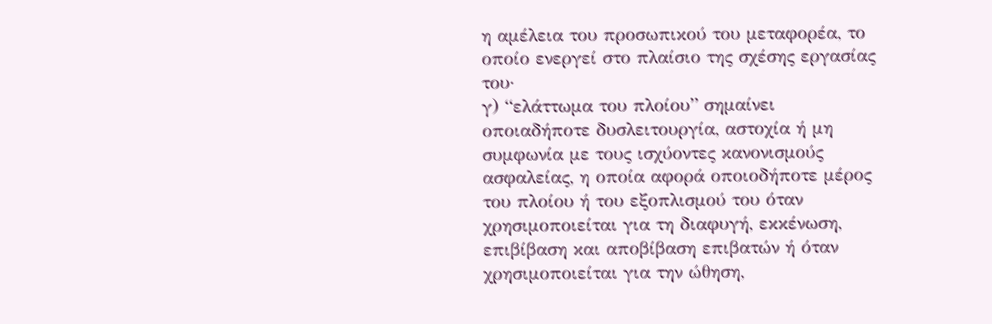η αμέλεια του προσωπικού του μεταφορέα, το οποίο ενεργεί στο πλαίσιο της σχέσης εργασίας του·
γ) “ελάττωμα του πλοίου” σημαίνει οποιαδήποτε δυσλειτουργία, αστοχία ή μη συμφωνία με τους ισχύοντες κανονισμούς ασφαλείας, η οποία αφορά οποιοδήποτε μέρος του πλοίου ή του εξοπλισμού του όταν χρησιμοποιείται για τη διαφυγή, εκκένωση, επιβίβαση και αποβίβαση επιβατών ή όταν χρησιμοποιείται για την ώθηση,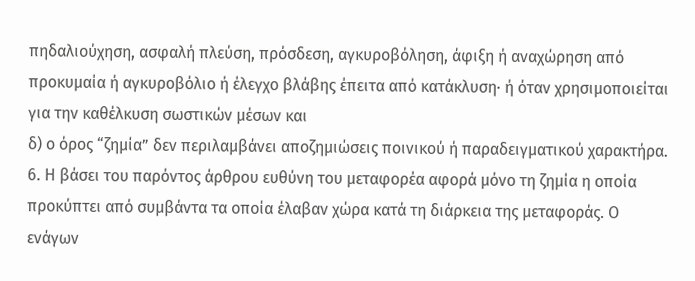πηδαλιούχηση, ασφαλή πλεύση, πρόσδεση, αγκυροβόληση, άφιξη ή αναχώρηση από προκυμαία ή αγκυροβόλιο ή έλεγχο βλάβης έπειτα από κατάκλυση· ή όταν χρησιμοποιείται για την καθέλκυση σωστικών μέσων και
δ) ο όρος “ζημία” δεν περιλαμβάνει αποζημιώσεις ποινικού ή παραδειγματικού χαρακτήρα.
6. Η βάσει του παρόντος άρθρου ευθύνη του μεταφορέα αφορά μόνο τη ζημία η οποία προκύπτει από συμβάντα τα οποία έλαβαν χώρα κατά τη διάρκεια της μεταφοράς. Ο ενάγων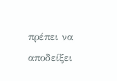πρέπει να αποδείξει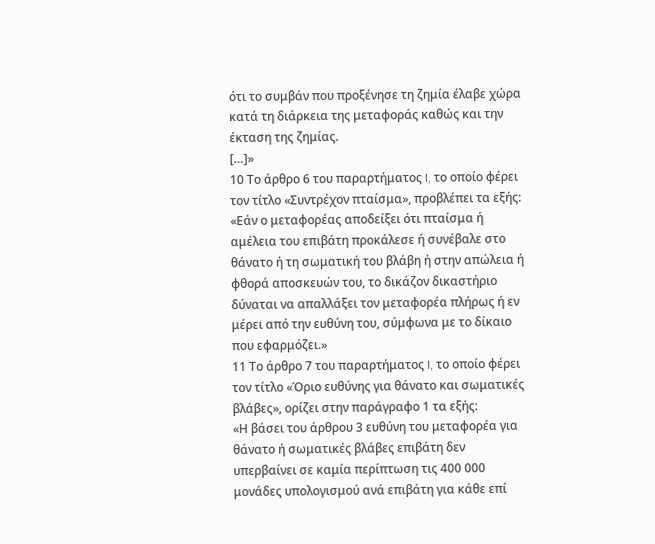ότι το συμβάν που προξένησε τη ζημία έλαβε χώρα κατά τη διάρκεια της μεταφοράς καθώς και την έκταση της ζημίας.
[…]»
10 Το άρθρο 6 του παραρτήματος I, το οποίο φέρει τον τίτλο «Συντρέχον πταίσμα», προβλέπει τα εξής:
«Εάν ο μεταφορέας αποδείξει ότι πταίσμα ή αμέλεια του επιβάτη προκάλεσε ή συνέβαλε στο θάνατο ή τη σωματική του βλάβη ή στην απώλεια ή φθορά αποσκευών του, το δικάζον δικαστήριο δύναται να απαλλάξει τον μεταφορέα πλήρως ή εν μέρει από την ευθύνη του, σύμφωνα με το δίκαιο που εφαρμόζει.»
11 Το άρθρο 7 του παραρτήματος I, το οποίο φέρει τον τίτλο «Όριο ευθύνης για θάνατο και σωματικές βλάβες», ορίζει στην παράγραφο 1 τα εξής:
«Η βάσει του άρθρου 3 ευθύνη του μεταφορέα για θάνατο ή σωματικές βλάβες επιβάτη δεν υπερβαίνει σε καμία περίπτωση τις 400 000 μονάδες υπολογισμού ανά επιβάτη για κάθε επί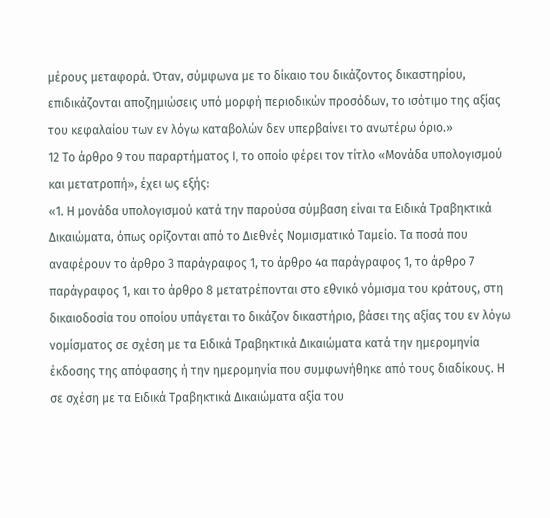μέρους μεταφορά. Όταν, σύμφωνα με το δίκαιο του δικάζοντος δικαστηρίου, επιδικάζονται αποζημιώσεις υπό μορφή περιοδικών προσόδων, το ισότιμο της αξίας του κεφαλαίου των εν λόγω καταβολών δεν υπερβαίνει το ανωτέρω όριο.»
12 Το άρθρο 9 του παραρτήματος I, το οποίο φέρει τον τίτλο «Μονάδα υπολογισμού και μετατροπή», έχει ως εξής:
«1. Η μονάδα υπολογισμού κατά την παρούσα σύμβαση είναι τα Ειδικά Τραβηκτικά Δικαιώματα, όπως ορίζονται από το Διεθνές Νομισματικό Ταμείο. Τα ποσά που αναφέρουν το άρθρο 3 παράγραφος 1, το άρθρο 4α παράγραφος 1, το άρθρο 7 παράγραφος 1, και το άρθρο 8 μετατρέπονται στο εθνικό νόμισμα του κράτους, στη δικαιοδοσία του οποίου υπάγεται το δικάζον δικαστήριο, βάσει της αξίας του εν λόγω νομίσματος σε σχέση με τα Ειδικά Τραβηκτικά Δικαιώματα κατά την ημερομηνία έκδοσης της απόφασης ή την ημερομηνία που συμφωνήθηκε από τους διαδίκους. Η σε σχέση με τα Ειδικά Τραβηκτικά Δικαιώματα αξία του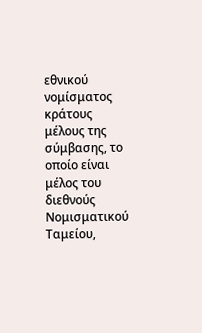εθνικού νομίσματος κράτους μέλους της σύμβασης, το οποίο είναι μέλος του διεθνούς Νομισματικού Ταμείου,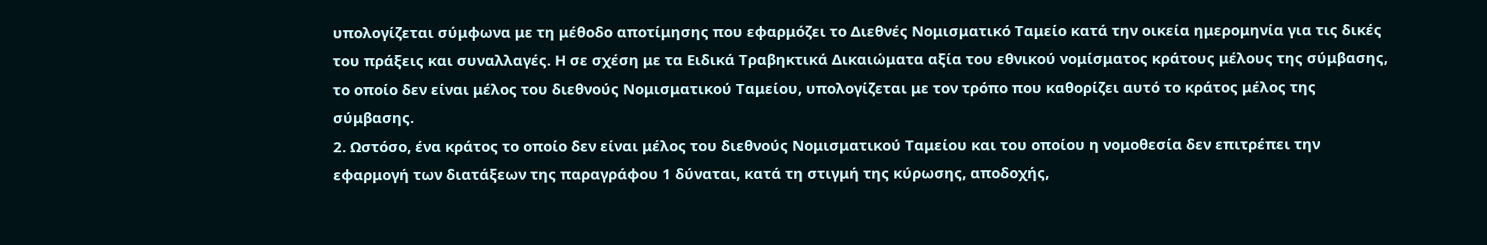υπολογίζεται σύμφωνα με τη μέθοδο αποτίμησης που εφαρμόζει το Διεθνές Νομισματικό Ταμείο κατά την οικεία ημερομηνία για τις δικές του πράξεις και συναλλαγές. Η σε σχέση με τα Ειδικά Τραβηκτικά Δικαιώματα αξία του εθνικού νομίσματος κράτους μέλους της σύμβασης, το οποίο δεν είναι μέλος του διεθνούς Νομισματικού Ταμείου, υπολογίζεται με τον τρόπο που καθορίζει αυτό το κράτος μέλος της σύμβασης.
2. Ωστόσο, ένα κράτος το οποίο δεν είναι μέλος του διεθνούς Νομισματικού Ταμείου και του οποίου η νομοθεσία δεν επιτρέπει την εφαρμογή των διατάξεων της παραγράφου 1 δύναται, κατά τη στιγμή της κύρωσης, αποδοχής,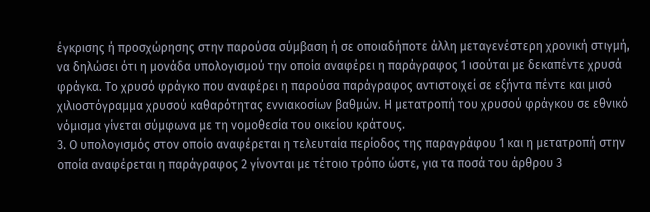έγκρισης ή προσχώρησης στην παρούσα σύμβαση ή σε οποιαδήποτε άλλη μεταγενέστερη χρονική στιγμή, να δηλώσει ότι η μονάδα υπολογισμού την οποία αναφέρει η παράγραφος 1 ισούται με δεκαπέντε χρυσά φράγκα. Το χρυσό φράγκο που αναφέρει η παρούσα παράγραφος αντιστοιχεί σε εξήντα πέντε και μισό χιλιοστόγραμμα χρυσού καθαρότητας εννιακοσίων βαθμών. Η μετατροπή του χρυσού φράγκου σε εθνικό νόμισμα γίνεται σύμφωνα με τη νομοθεσία του οικείου κράτους.
3. Ο υπολογισμός στον οποίο αναφέρεται η τελευταία περίοδος της παραγράφου 1 και η μετατροπή στην οποία αναφέρεται η παράγραφος 2 γίνονται με τέτοιο τρόπο ώστε, για τα ποσά του άρθρου 3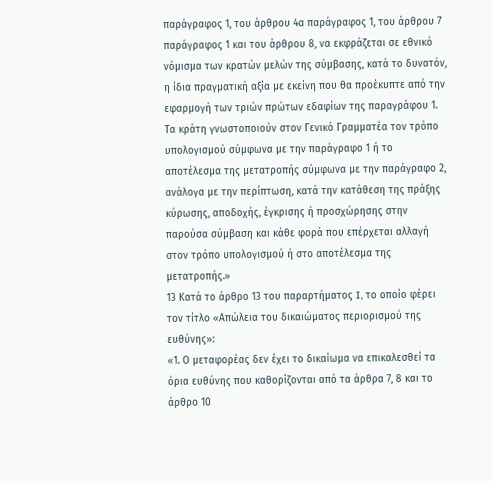παράγραφος 1, του άρθρου 4α παράγραφος 1, του άρθρου 7 παράγραφος 1 και του άρθρου 8, να εκφράζεται σε εθνικό νόμισμα των κρατών μελών της σύμβασης, κατά το δυνατόν, η ίδια πραγματική αξία με εκείνη που θα προέκυπτε από την εφαρμογή των τριών πρώτων εδαφίων της παραγράφου 1. Τα κράτη γνωστοποιούν στον Γενικό Γραμματέα τον τρόπο υπολογισμού σύμφωνα με την παράγραφο 1 ή το αποτέλεσμα της μετατροπής σύμφωνα με την παράγραφο 2, ανάλογα με την περίπτωση, κατά την κατάθεση της πράξης κύρωσης, αποδοχής, έγκρισης ή προσχώρησης στην παρούσα σύμβαση και κάθε φορά που επέρχεται αλλαγή στον τρόπο υπολογισμού ή στο αποτέλεσμα της μετατροπής.»
13 Κατά το άρθρο 13 του παραρτήματος I, το οποίο φέρει τον τίτλο «Απώλεια του δικαιώματος περιορισμού της ευθύνης»:
«1. Ο μεταφορέας δεν έχει το δικαίωμα να επικαλεσθεί τα όρια ευθύνης που καθορίζονται από τα άρθρα 7, 8 και το άρθρο 10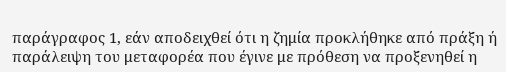παράγραφος 1, εάν αποδειχθεί ότι η ζημία προκλήθηκε από πράξη ή παράλειψη του μεταφορέα που έγινε με πρόθεση να προξενηθεί η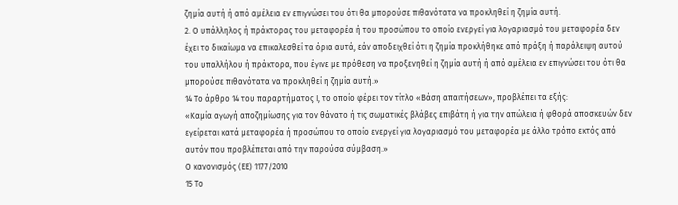ζημία αυτή ή από αμέλεια εν επιγνώσει του ότι θα μπορούσε πιθανότατα να προκληθεί η ζημία αυτή.
2. Ο υπάλληλος ή πράκτορας του μεταφορέα ή του προσώπου το οποίο ενεργεί για λογαριασμό του μεταφορέα δεν έχει το δικαίωμα να επικαλεσθεί τα όρια αυτά, εάν αποδειχθεί ότι η ζημία προκλήθηκε από πράξη ή παράλειψη αυτού του υπαλλήλου ή πράκτορα, που έγινε με πρόθεση να προξενηθεί η ζημία αυτή ή από αμέλεια εν επιγνώσει του ότι θα μπορούσε πιθανότατα να προκληθεί η ζημία αυτή.»
14 Το άρθρο 14 του παραρτήματος I, το οποίο φέρει τον τίτλο «Βάση απαιτήσεων», προβλέπει τα εξής:
«Καμία αγωγή αποζημίωσης για τον θάνατο ή τις σωματικές βλάβες επιβάτη ή για την απώλεια ή φθορά αποσκευών δεν εγείρεται κατά μεταφορέα ή προσώπου το οποίο ενεργεί για λογαριασμό του μεταφορέα με άλλο τρόπο εκτός από αυτόν που προβλέπεται από την παρούσα σύμβαση.»
Ο κανονισμός (ΕΕ) 1177/2010
15 Το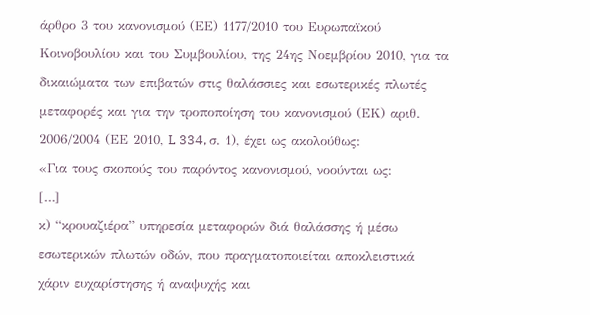άρθρο 3 του κανονισμού (ΕΕ) 1177/2010 του Ευρωπαϊκού Κοινοβουλίου και του Συμβουλίου, της 24ης Νοεμβρίου 2010, για τα δικαιώματα των επιβατών στις θαλάσσιες και εσωτερικές πλωτές μεταφορές και για την τροποποίηση του κανονισμού (ΕΚ) αριθ. 2006/2004 (ΕΕ 2010, L 334, σ. 1), έχει ως ακολούθως:
«Για τους σκοπούς του παρόντος κανονισμού, νοούνται ως:
[…]
κ) “κρουαζιέρα” υπηρεσία μεταφορών διά θαλάσσης ή μέσω εσωτερικών πλωτών οδών, που πραγματοποιείται αποκλειστικά χάριν ευχαρίστησης ή αναψυχής και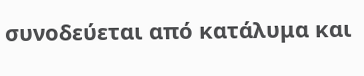συνοδεύεται από κατάλυμα και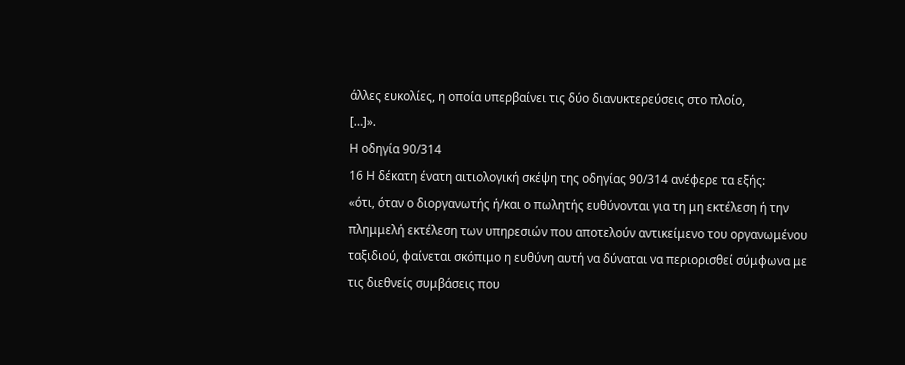άλλες ευκολίες, η οποία υπερβαίνει τις δύο διανυκτερεύσεις στο πλοίο,
[…]».
Η οδηγία 90/314
16 Η δέκατη ένατη αιτιολογική σκέψη της οδηγίας 90/314 ανέφερε τα εξής:
«ότι, όταν ο διοργανωτής ή/και ο πωλητής ευθύνονται για τη μη εκτέλεση ή την πλημμελή εκτέλεση των υπηρεσιών που αποτελούν αντικείμενο του οργανωμένου ταξιδιού, φαίνεται σκόπιμο η ευθύνη αυτή να δύναται να περιορισθεί σύμφωνα με τις διεθνείς συμβάσεις που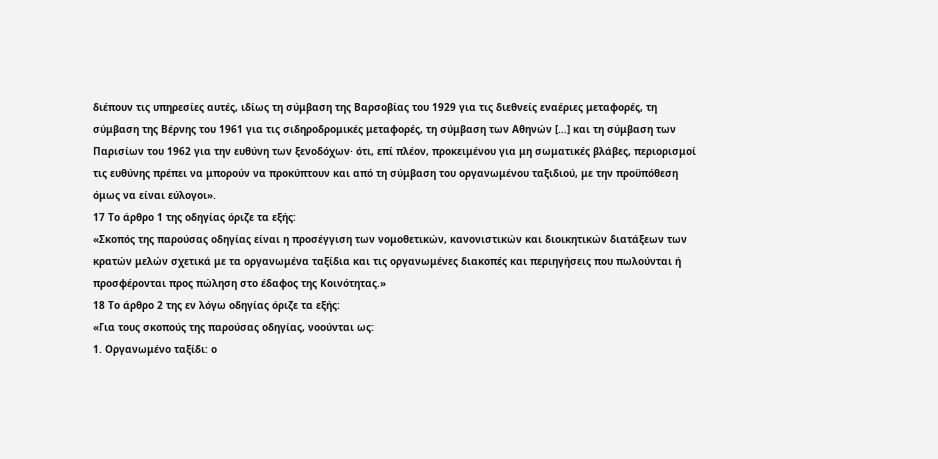διέπουν τις υπηρεσίες αυτές, ιδίως τη σύμβαση της Βαρσοβίας του 1929 για τις διεθνείς εναέριες μεταφορές, τη σύμβαση της Βέρνης του 1961 για τις σιδηροδρομικές μεταφορές, τη σύμβαση των Αθηνών […] και τη σύμβαση των Παρισίων του 1962 για την ευθύνη των ξενοδόχων· ότι, επί πλέον, προκειμένου για μη σωματικές βλάβες, περιορισμοί τις ευθύνης πρέπει να μπορούν να προκύπτουν και από τη σύμβαση του οργανωμένου ταξιδιού, με την προϋπόθεση όμως να είναι εύλογοι».
17 Το άρθρο 1 της οδηγίας όριζε τα εξής:
«Σκοπός της παρούσας οδηγίας είναι η προσέγγιση των νομοθετικών, κανονιστικών και διοικητικών διατάξεων των κρατών μελών σχετικά με τα οργανωμένα ταξίδια και τις οργανωμένες διακοπές και περιηγήσεις που πωλούνται ή προσφέρονται προς πώληση στο έδαφος της Κοινότητας.»
18 Το άρθρο 2 της εν λόγω οδηγίας όριζε τα εξής:
«Για τους σκοπούς της παρούσας οδηγίας, νοούνται ως:
1. Οργανωμένο ταξίδι: ο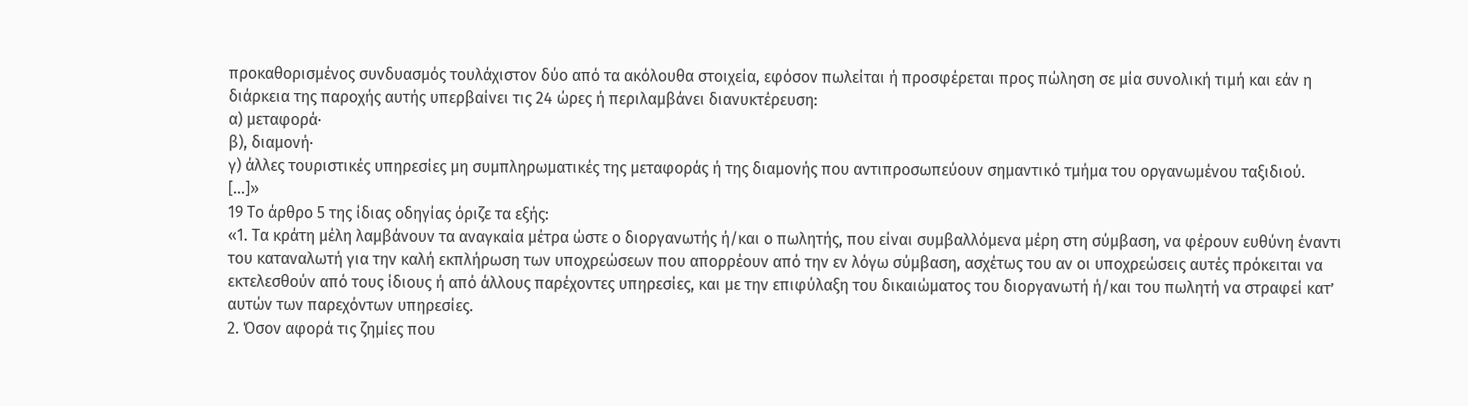προκαθορισμένος συνδυασμός τουλάχιστον δύο από τα ακόλουθα στοιχεία, εφόσον πωλείται ή προσφέρεται προς πώληση σε μία συνολική τιμή και εάν η διάρκεια της παροχής αυτής υπερβαίνει τις 24 ώρες ή περιλαμβάνει διανυκτέρευση:
α) μεταφορά·
β), διαμονή·
γ) άλλες τουριστικές υπηρεσίες μη συμπληρωματικές της μεταφοράς ή της διαμονής που αντιπροσωπεύουν σημαντικό τμήμα του οργανωμένου ταξιδιού.
[…]»
19 Το άρθρο 5 της ίδιας οδηγίας όριζε τα εξής:
«1. Τα κράτη μέλη λαμβάνουν τα αναγκαία μέτρα ώστε ο διοργανωτής ή/και ο πωλητής, που είναι συμβαλλόμενα μέρη στη σύμβαση, να φέρουν ευθύνη έναντι του καταναλωτή για την καλή εκπλήρωση των υποχρεώσεων που απορρέουν από την εν λόγω σύμβαση, ασχέτως του αν οι υποχρεώσεις αυτές πρόκειται να εκτελεσθούν από τους ίδιους ή από άλλους παρέχοντες υπηρεσίες, και με την επιφύλαξη του δικαιώματος του διοργανωτή ή/και του πωλητή να στραφεί κατ’ αυτών των παρεχόντων υπηρεσίες.
2. Όσον αφορά τις ζημίες που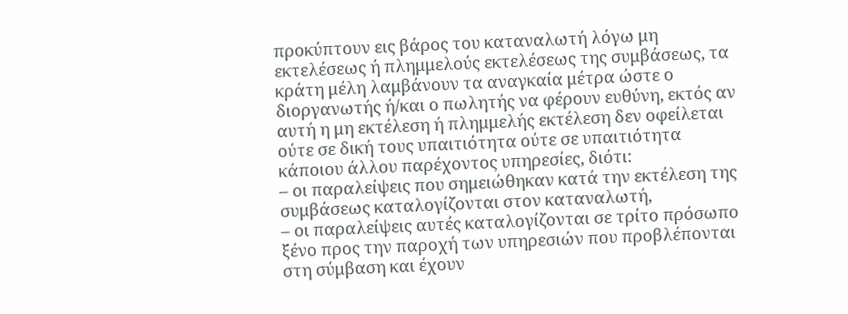προκύπτουν εις βάρος του καταναλωτή λόγω μη εκτελέσεως ή πλημμελούς εκτελέσεως της συμβάσεως, τα κράτη μέλη λαμβάνουν τα αναγκαία μέτρα ώστε ο διοργανωτής ή/και ο πωλητής να φέρουν ευθύνη, εκτός αν αυτή η μη εκτέλεση ή πλημμελής εκτέλεση δεν οφείλεται ούτε σε δική τους υπαιτιότητα ούτε σε υπαιτιότητα κάποιου άλλου παρέχοντος υπηρεσίες, διότι:
– οι παραλείψεις που σημειώθηκαν κατά την εκτέλεση της συμβάσεως καταλογίζονται στον καταναλωτή,
– οι παραλείψεις αυτές καταλογίζονται σε τρίτο πρόσωπο ξένο προς την παροχή των υπηρεσιών που προβλέπονται στη σύμβαση και έχουν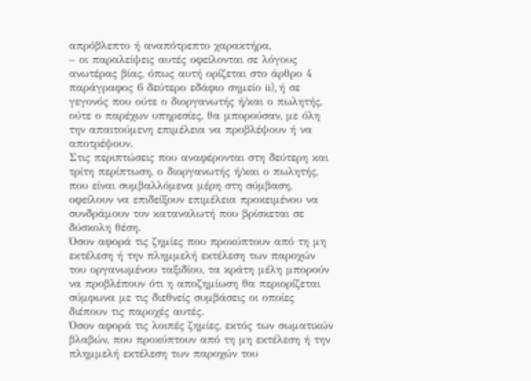απρόβλεπτο ή αναπότρεπτο χαρακτήρα,
– οι παραλείψεις αυτές οφείλονται σε λόγους ανωτέρας βίας, όπως αυτή ορίζεται στο άρθρο 4 παράγραφος 6 δεύτερο εδάφιο σημείο ii), ή σε γεγονός που ούτε ο διοργανωτής ή/και ο πωλητής, ούτε ο παρέχων υπηρεσίες, θα μπορούσαν, με όλη την απαιτούμενη επιμέλεια να προβλέψουν ή να αποτρέψουν.
Στις περιπτώσεις που αναφέρονται στη δεύτερη και τρίτη περίπτωση, ο διοργανωτής ή/και ο πωλητής, που είναι συμβαλλόμενα μέρη στη σύμβαση, οφείλουν να επιδείξουν επιμέλεια προκειμένου να συνδράμουν τον καταναλωτή που βρίσκεται σε δύσκολη θέση.
Όσον αφορά τις ζημίες που προκύπτουν από τη μη εκτέλεση ή την πλημμελή εκτέλεση των παροχών του οργανωμένου ταξιδίου, τα κράτη μέλη μπορούν να προβλέπουν ότι η αποζημίωση θα περιορίζεται σύμφωνα με τις διεθνείς συμβάσεις οι οποίες διέπουν τις παροχές αυτές.
Όσον αφορά τις λοιπές ζημίες, εκτός των σωματικών βλαβών, που προκύπτουν από τη μη εκτέλεση ή την πλημμελή εκτέλεση των παροχών του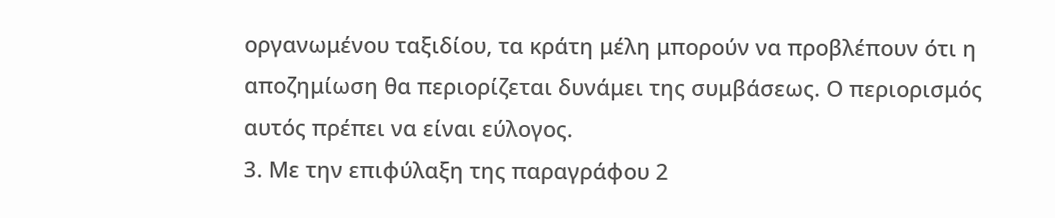οργανωμένου ταξιδίου, τα κράτη μέλη μπορούν να προβλέπουν ότι η αποζημίωση θα περιορίζεται δυνάμει της συμβάσεως. Ο περιορισμός αυτός πρέπει να είναι εύλογος.
3. Με την επιφύλαξη της παραγράφου 2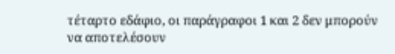τέταρτο εδάφιο, οι παράγραφοι 1 και 2 δεν μπορούν να αποτελέσουν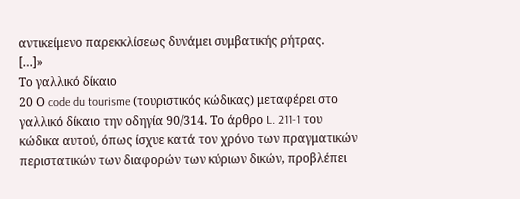αντικείμενο παρεκκλίσεως δυνάμει συμβατικής ρήτρας.
[…]»
Το γαλλικό δίκαιο
20 Ο code du tourisme (τουριστικός κώδικας) μεταφέρει στο γαλλικό δίκαιο την οδηγία 90/314. Το άρθρο L. 211‑1 του κώδικα αυτού, όπως ίσχυε κατά τον χρόνο των πραγματικών περιστατικών των διαφορών των κύριων δικών, προβλέπει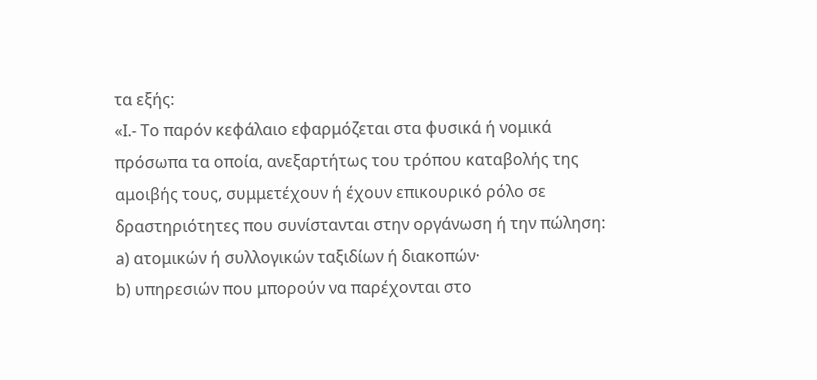τα εξής:
«I.- Το παρόν κεφάλαιο εφαρμόζεται στα φυσικά ή νομικά πρόσωπα τα οποία, ανεξαρτήτως του τρόπου καταβολής της αμοιβής τους, συμμετέχουν ή έχουν επικουρικό ρόλο σε δραστηριότητες που συνίστανται στην οργάνωση ή την πώληση:
a) ατομικών ή συλλογικών ταξιδίων ή διακοπών·
b) υπηρεσιών που μπορούν να παρέχονται στο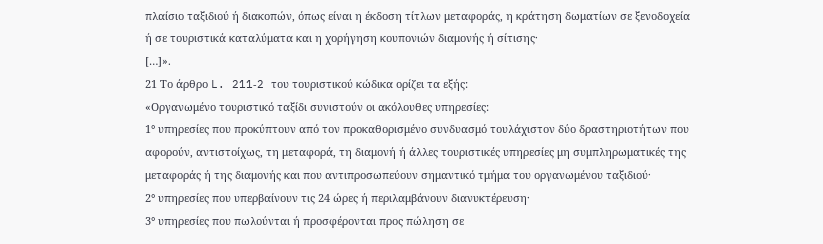πλαίσιο ταξιδιού ή διακοπών, όπως είναι η έκδοση τίτλων μεταφοράς, η κράτηση δωματίων σε ξενοδοχεία ή σε τουριστικά καταλύματα και η χορήγηση κουπονιών διαμονής ή σίτισης·
[…]».
21 Το άρθρο L. 211‑2 του τουριστικού κώδικα ορίζει τα εξής:
«Οργανωμένο τουριστικό ταξίδι συνιστούν οι ακόλουθες υπηρεσίες:
1° υπηρεσίες που προκύπτουν από τον προκαθορισμένο συνδυασμό τουλάχιστον δύο δραστηριοτήτων που αφορούν, αντιστοίχως, τη μεταφορά, τη διαμονή ή άλλες τουριστικές υπηρεσίες μη συμπληρωματικές της μεταφοράς ή της διαμονής και που αντιπροσωπεύουν σημαντικό τμήμα του οργανωμένου ταξιδιού·
2° υπηρεσίες που υπερβαίνουν τις 24 ώρες ή περιλαμβάνουν διανυκτέρευση·
3° υπηρεσίες που πωλούνται ή προσφέρονται προς πώληση σε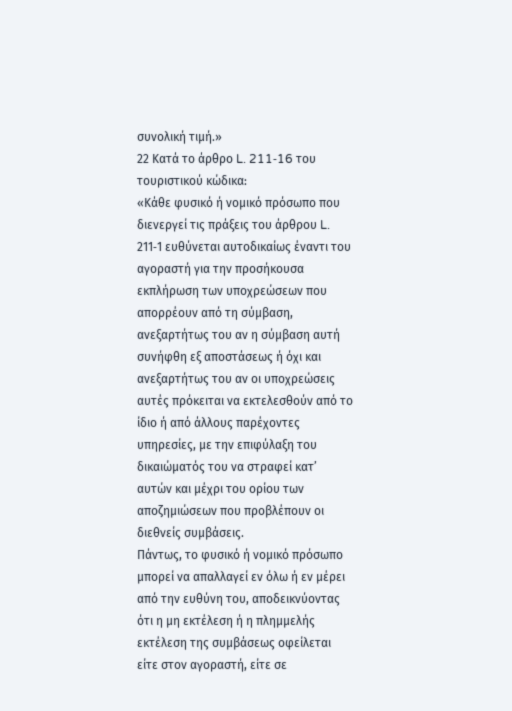συνολική τιμή.»
22 Κατά το άρθρο L. 211‑16 του τουριστικού κώδικα:
«Κάθε φυσικό ή νομικό πρόσωπο που διενεργεί τις πράξεις του άρθρου L. 211‑1 ευθύνεται αυτοδικαίως έναντι του αγοραστή για την προσήκουσα εκπλήρωση των υποχρεώσεων που απορρέουν από τη σύμβαση, ανεξαρτήτως του αν η σύμβαση αυτή συνήφθη εξ αποστάσεως ή όχι και ανεξαρτήτως του αν οι υποχρεώσεις αυτές πρόκειται να εκτελεσθούν από το ίδιο ή από άλλους παρέχοντες υπηρεσίες, με την επιφύλαξη του δικαιώματός του να στραφεί κατ’ αυτών και μέχρι του ορίου των αποζημιώσεων που προβλέπουν οι διεθνείς συμβάσεις.
Πάντως, το φυσικό ή νομικό πρόσωπο μπορεί να απαλλαγεί εν όλω ή εν μέρει από την ευθύνη του, αποδεικνύοντας ότι η μη εκτέλεση ή η πλημμελής εκτέλεση της συμβάσεως οφείλεται είτε στον αγοραστή, είτε σε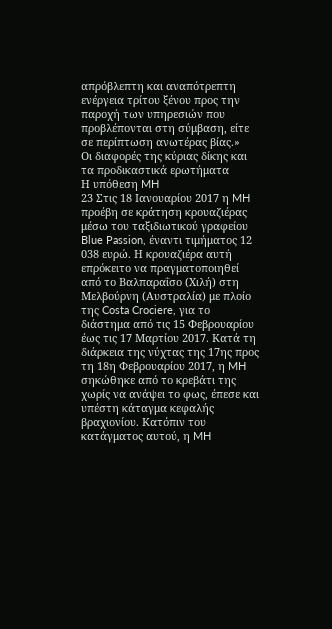απρόβλεπτη και αναπότρεπτη ενέργεια τρίτου ξένου προς την παροχή των υπηρεσιών που προβλέπονται στη σύμβαση, είτε σε περίπτωση ανωτέρας βίας.»
Οι διαφορές της κύριας δίκης και τα προδικαστικά ερωτήματα
Η υπόθεση MH
23 Στις 18 Ιανουαρίου 2017 η MH προέβη σε κράτηση κρουαζιέρας μέσω του ταξιδιωτικού γραφείου Blue Passion, έναντι τιμήματος 12 038 ευρώ. Η κρουαζιέρα αυτή επρόκειτο να πραγματοποιηθεί από το Βαλπαραΐσο (Χιλή) στη Μελβούρνη (Αυστραλία) με πλοίο της Costa Crociere, για το διάστημα από τις 15 Φεβρουαρίου έως τις 17 Μαρτίου 2017. Κατά τη διάρκεια της νύχτας της 17ης προς τη 18η Φεβρουαρίου 2017, η MH σηκώθηκε από το κρεβάτι της χωρίς να ανάψει το φως, έπεσε και υπέστη κάταγμα κεφαλής βραχιονίου. Κατόπιν του κατάγματος αυτού, η MH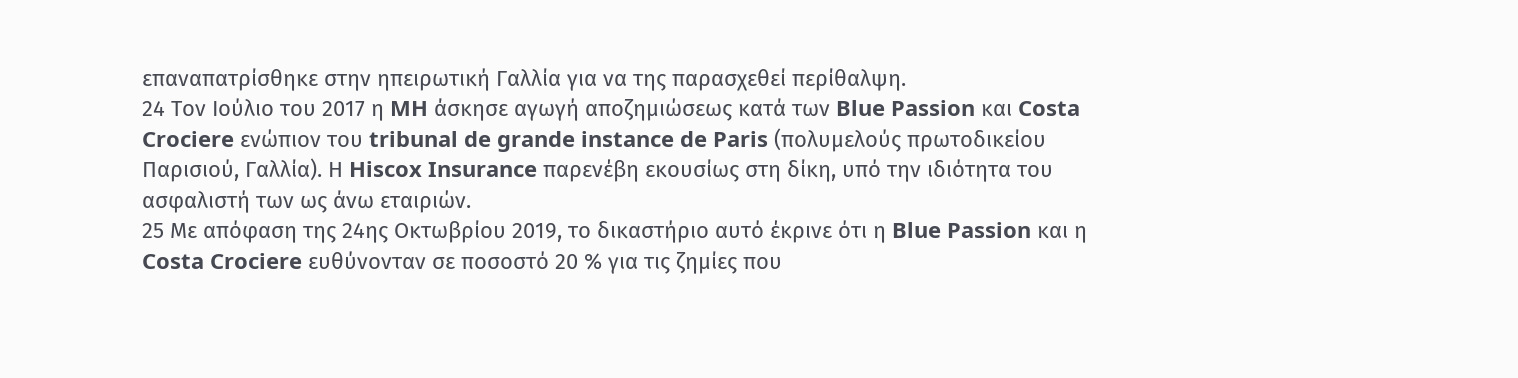επαναπατρίσθηκε στην ηπειρωτική Γαλλία για να της παρασχεθεί περίθαλψη.
24 Τον Ιούλιο του 2017 η MH άσκησε αγωγή αποζημιώσεως κατά των Blue Passion και Costa Crociere ενώπιον του tribunal de grande instance de Paris (πολυμελούς πρωτοδικείου Παρισιού, Γαλλία). Η Hiscox Insurance παρενέβη εκουσίως στη δίκη, υπό την ιδιότητα του ασφαλιστή των ως άνω εταιριών.
25 Με απόφαση της 24ης Οκτωβρίου 2019, το δικαστήριο αυτό έκρινε ότι η Blue Passion και η Costa Crociere ευθύνονταν σε ποσοστό 20 % για τις ζημίες που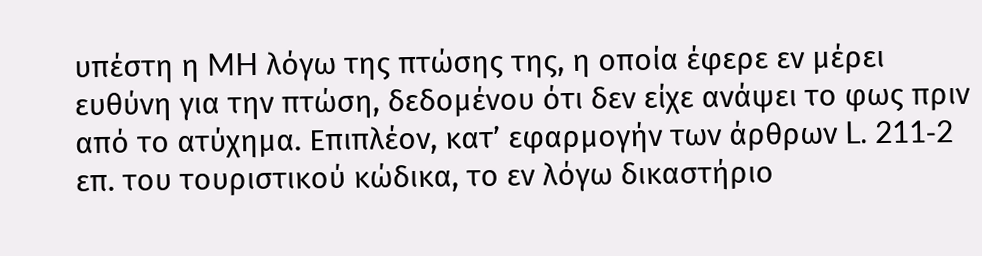υπέστη η MH λόγω της πτώσης της, η οποία έφερε εν μέρει ευθύνη για την πτώση, δεδομένου ότι δεν είχε ανάψει το φως πριν από το ατύχημα. Επιπλέον, κατ’ εφαρμογήν των άρθρων L. 211‑2 επ. του τουριστικού κώδικα, το εν λόγω δικαστήριο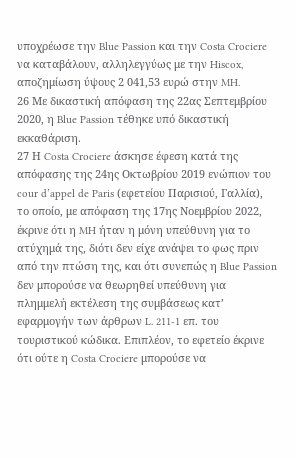υποχρέωσε την Blue Passion και την Costa Crociere να καταβάλουν, αλληλεγγύως με την Hiscox, αποζημίωση ύψους 2 041,53 ευρώ στην MH.
26 Με δικαστική απόφαση της 22ας Σεπτεμβρίου 2020, η Blue Passion τέθηκε υπό δικαστική εκκαθάριση.
27 Η Costa Crociere άσκησε έφεση κατά της απόφασης της 24ης Οκτωβρίου 2019 ενώπιον του cour d’appel de Paris (εφετείου Παρισιού, Γαλλία), το οποίο, με απόφαση της 17ης Νοεμβρίου 2022, έκρινε ότι η MH ήταν η μόνη υπεύθυνη για το ατύχημά της, διότι δεν είχε ανάψει το φως πριν από την πτώση της, και ότι συνεπώς η Blue Passion δεν μπορούσε να θεωρηθεί υπεύθυνη για πλημμελή εκτέλεση της συμβάσεως κατ’ εφαρμογήν των άρθρων L. 211‑1 επ. του τουριστικού κώδικα. Επιπλέον, το εφετείο έκρινε ότι ούτε η Costa Crociere μπορούσε να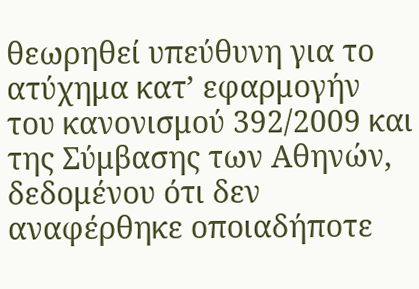θεωρηθεί υπεύθυνη για το ατύχημα κατ’ εφαρμογήν του κανονισμού 392/2009 και της Σύμβασης των Αθηνών, δεδομένου ότι δεν αναφέρθηκε οποιαδήποτε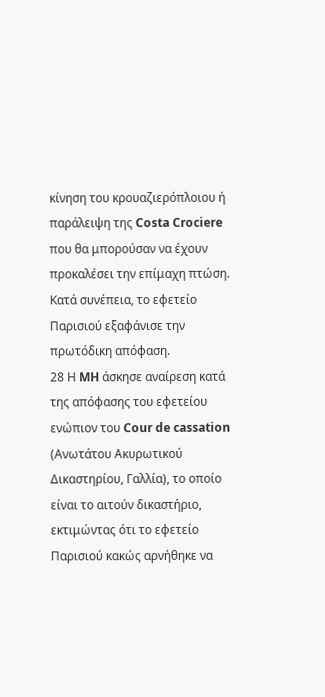κίνηση του κρουαζιερόπλοιου ή παράλειψη της Costa Crociere που θα μπορούσαν να έχουν προκαλέσει την επίμαχη πτώση. Κατά συνέπεια, το εφετείο Παρισιού εξαφάνισε την πρωτόδικη απόφαση.
28 Η MH άσκησε αναίρεση κατά της απόφασης του εφετείου ενώπιον του Cour de cassation (Ανωτάτου Ακυρωτικού Δικαστηρίου, Γαλλία), το οποίο είναι το αιτούν δικαστήριο, εκτιμώντας ότι το εφετείο Παρισιού κακώς αρνήθηκε να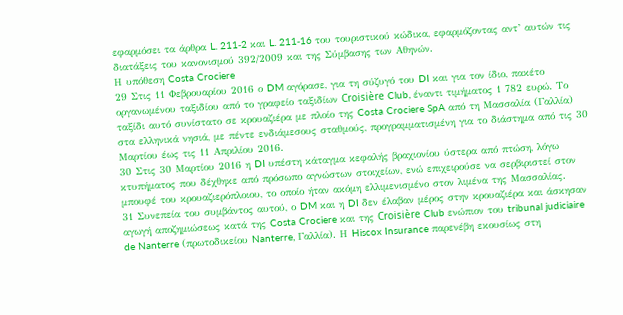εφαρμόσει τα άρθρα L. 211‑2 και L. 211‑16 του τουριστικού κώδικα, εφαρμόζοντας αντ’ αυτών τις διατάξεις του κανονισμού 392/2009 και της Σύμβασης των Αθηνών.
Η υπόθεση Costa Crociere
29 Στις 11 Φεβρουαρίου 2016 ο DM αγόρασε, για τη σύζυγό του DI και για τον ίδιο, πακέτο οργανωμένου ταξιδίου από το γραφείο ταξιδίων Croisière Club, έναντι τιμήματος 1 782 ευρώ. Το ταξίδι αυτό συνίστατο σε κρουαζιέρα με πλοίο της Costa Crociere SpA από τη Μασσαλία (Γαλλία) στα ελληνικά νησιά, με πέντε ενδιάμεσους σταθμούς, προγραμματισμένη για το διάστημα από τις 30 Μαρτίου έως τις 11 Απριλίου 2016.
30 Στις 30 Μαρτίου 2016 η DI υπέστη κάταγμα κεφαλής βραχιονίου ύστερα από πτώση, λόγω κτυπήματος που δέχθηκε από πρόσωπο αγνώστων στοιχείων, ενώ επιχειρούσε να σερβιριστεί στον μπουφέ του κρουαζιερόπλοιου, το οποίο ήταν ακόμη ελλιμενισμένο στον λιμένα της Μασσαλίας.
31 Συνεπεία του συμβάντος αυτού, ο DM και η DI δεν έλαβαν μέρος στην κρουαζιέρα και άσκησαν αγωγή αποζημιώσεως κατά της Costa Crociere και της Croisière Club ενώπιον του tribunal judiciaire de Nanterre (πρωτοδικείου Nanterre, Γαλλία). Η Hiscox Insurance παρενέβη εκουσίως στη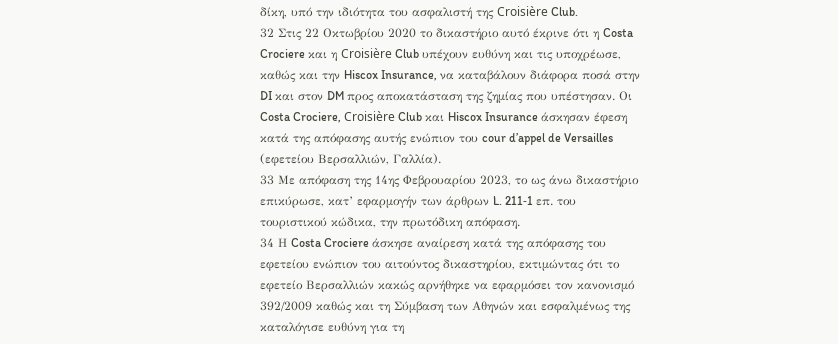δίκη, υπό την ιδιότητα του ασφαλιστή της Croisière Club.
32 Στις 22 Οκτωβρίου 2020 το δικαστήριο αυτό έκρινε ότι η Costa Crociere και η Croisière Club υπέχουν ευθύνη και τις υποχρέωσε, καθώς και την Hiscox Insurance, να καταβάλουν διάφορα ποσά στην DI και στον DM προς αποκατάσταση της ζημίας που υπέστησαν. Οι Costa Crociere, Croisière Club και Hiscox Insurance άσκησαν έφεση κατά της απόφασης αυτής ενώπιον του cour d’appel de Versailles (εφετείου Βερσαλλιών, Γαλλία).
33 Με απόφαση της 14ης Φεβρουαρίου 2023, το ως άνω δικαστήριο επικύρωσε, κατ’ εφαρμογήν των άρθρων L. 211‑1 επ. του τουριστικού κώδικα, την πρωτόδικη απόφαση.
34 Η Costa Crociere άσκησε αναίρεση κατά της απόφασης του εφετείου ενώπιον του αιτούντος δικαστηρίου, εκτιμώντας ότι το εφετείο Βερσαλλιών κακώς αρνήθηκε να εφαρμόσει τον κανονισμό 392/2009 καθώς και τη Σύμβαση των Αθηνών και εσφαλμένως της καταλόγισε ευθύνη για τη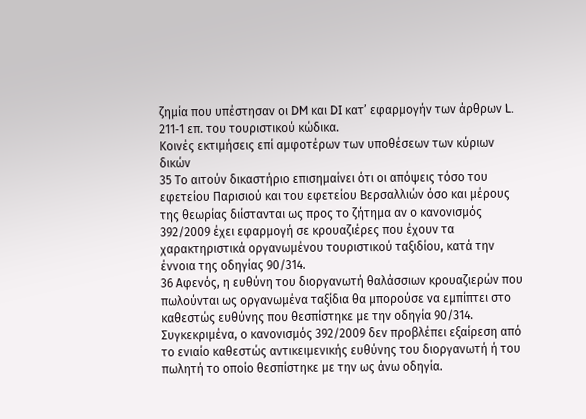ζημία που υπέστησαν οι DM και DI κατ’ εφαρμογήν των άρθρων L. 211‑1 επ. του τουριστικού κώδικα.
Κοινές εκτιμήσεις επί αμφοτέρων των υποθέσεων των κύριων δικών
35 Το αιτούν δικαστήριο επισημαίνει ότι οι απόψεις τόσο του εφετείου Παρισιού και του εφετείου Βερσαλλιών όσο και μέρους της θεωρίας διίστανται ως προς το ζήτημα αν ο κανονισμός 392/2009 έχει εφαρμογή σε κρουαζιέρες που έχουν τα χαρακτηριστικά οργανωμένου τουριστικού ταξιδίου, κατά την έννοια της οδηγίας 90/314.
36 Αφενός, η ευθύνη του διοργανωτή θαλάσσιων κρουαζιερών που πωλούνται ως οργανωμένα ταξίδια θα μπορούσε να εμπίπτει στο καθεστώς ευθύνης που θεσπίστηκε με την οδηγία 90/314. Συγκεκριμένα, ο κανονισμός 392/2009 δεν προβλέπει εξαίρεση από το ενιαίο καθεστώς αντικειμενικής ευθύνης του διοργανωτή ή του πωλητή το οποίο θεσπίστηκε με την ως άνω οδηγία.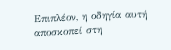Επιπλέον, η οδηγία αυτή αποσκοπεί στη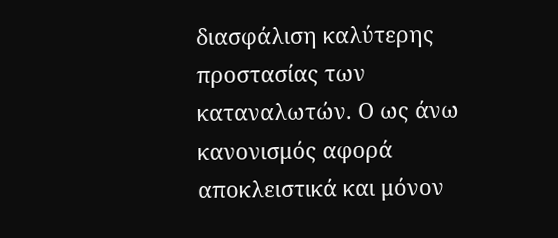διασφάλιση καλύτερης προστασίας των καταναλωτών. Ο ως άνω κανονισμός αφορά αποκλειστικά και μόνον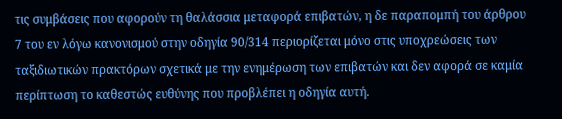τις συμβάσεις που αφορούν τη θαλάσσια μεταφορά επιβατών, η δε παραπομπή του άρθρου 7 του εν λόγω κανονισμού στην οδηγία 90/314 περιορίζεται μόνο στις υποχρεώσεις των ταξιδιωτικών πρακτόρων σχετικά με την ενημέρωση των επιβατών και δεν αφορά σε καμία περίπτωση το καθεστώς ευθύνης που προβλέπει η οδηγία αυτή.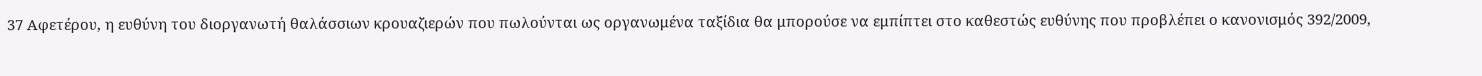37 Αφετέρου, η ευθύνη του διοργανωτή θαλάσσιων κρουαζιερών που πωλούνται ως οργανωμένα ταξίδια θα μπορούσε να εμπίπτει στο καθεστώς ευθύνης που προβλέπει ο κανονισμός 392/2009,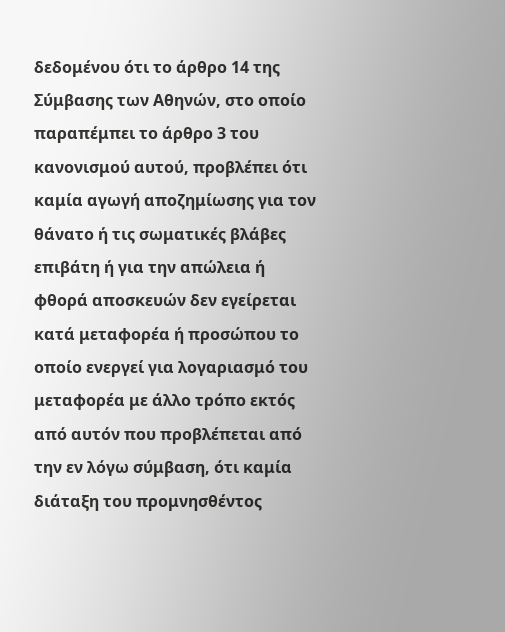δεδομένου ότι το άρθρο 14 της Σύμβασης των Αθηνών, στο οποίο παραπέμπει το άρθρο 3 του κανονισμού αυτού, προβλέπει ότι καμία αγωγή αποζημίωσης για τον θάνατο ή τις σωματικές βλάβες επιβάτη ή για την απώλεια ή φθορά αποσκευών δεν εγείρεται κατά μεταφορέα ή προσώπου το οποίο ενεργεί για λογαριασμό του μεταφορέα με άλλο τρόπο εκτός από αυτόν που προβλέπεται από την εν λόγω σύμβαση, ότι καμία διάταξη του προμνησθέντος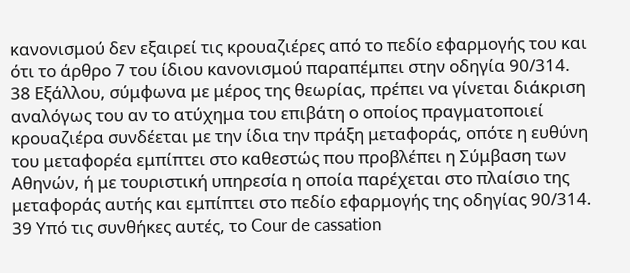κανονισμού δεν εξαιρεί τις κρουαζιέρες από το πεδίο εφαρμογής του και ότι το άρθρο 7 του ίδιου κανονισμού παραπέμπει στην οδηγία 90/314.
38 Εξάλλου, σύμφωνα με μέρος της θεωρίας, πρέπει να γίνεται διάκριση αναλόγως του αν το ατύχημα του επιβάτη ο οποίος πραγματοποιεί κρουαζιέρα συνδέεται με την ίδια την πράξη μεταφοράς, οπότε η ευθύνη του μεταφορέα εμπίπτει στο καθεστώς που προβλέπει η Σύμβαση των Αθηνών, ή με τουριστική υπηρεσία η οποία παρέχεται στο πλαίσιο της μεταφοράς αυτής και εμπίπτει στο πεδίο εφαρμογής της οδηγίας 90/314.
39 Υπό τις συνθήκες αυτές, το Cour de cassation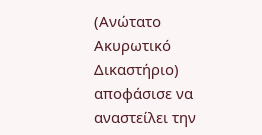(Ανώτατο Ακυρωτικό Δικαστήριο) αποφάσισε να αναστείλει την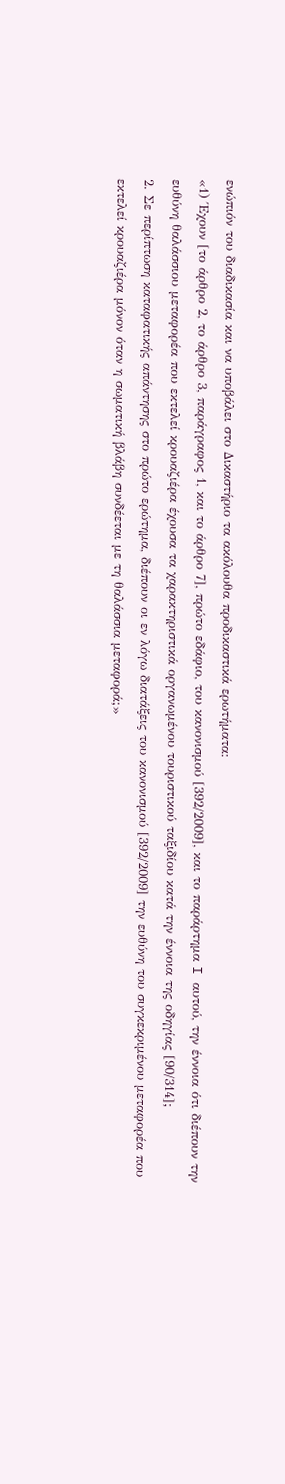ενώπιόν του διαδικασία και να υποβάλει στο Δικαστήριο τα ακόλουθα προδικαστικά ερωτήματα:
«1) Έχουν [το άρθρο 2, το άρθρο 3, παράγραφος 1, και το άρθρο 7], πρώτο εδάφιο, του κανονισμού [392/2009], και το παράρτημα I αυτού, την έννοια ότι διέπουν την ευθύνη θαλάσσιου μεταφορέα που εκτελεί κρουαζιέρα έχουσα τα χαρακτηριστικά οργανωμένου τουριστικού ταξιδίου κατά την έννοια της οδηγίας [90/314];
2. Σε περίπτωση καταφατικής απάντησης στο πρώτο ερώτημα, διέπουν οι εν λόγω διατάξεις του κανονισμού [392/2009] την ευθύνη του συγκεκριμένου μεταφορέα που εκτελεί κρουαζιέρα μόνον όταν η σωματική βλάβη συνδέεται με τη θαλάσσια μεταφορά;»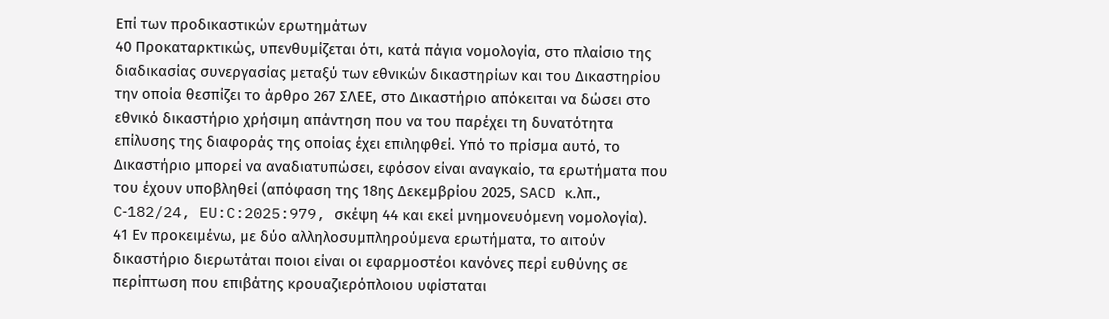Επί των προδικαστικών ερωτημάτων
40 Προκαταρκτικώς, υπενθυμίζεται ότι, κατά πάγια νομολογία, στο πλαίσιο της διαδικασίας συνεργασίας μεταξύ των εθνικών δικαστηρίων και του Δικαστηρίου την οποία θεσπίζει το άρθρο 267 ΣΛΕΕ, στο Δικαστήριο απόκειται να δώσει στο εθνικό δικαστήριο χρήσιμη απάντηση που να του παρέχει τη δυνατότητα επίλυσης της διαφοράς της οποίας έχει επιληφθεί. Υπό το πρίσμα αυτό, το Δικαστήριο μπορεί να αναδιατυπώσει, εφόσον είναι αναγκαίο, τα ερωτήματα που του έχουν υποβληθεί (απόφαση της 18ης Δεκεμβρίου 2025, SACD κ.λπ., C‑182/24, EU:C:2025:979, σκέψη 44 και εκεί μνημονευόμενη νομολογία).
41 Εν προκειμένω, με δύο αλληλοσυμπληρούμενα ερωτήματα, το αιτούν δικαστήριο διερωτάται ποιοι είναι οι εφαρμοστέοι κανόνες περί ευθύνης σε περίπτωση που επιβάτης κρουαζιερόπλοιου υφίσταται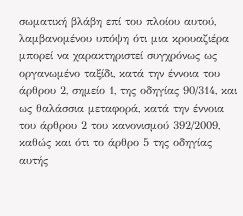σωματική βλάβη επί του πλοίου αυτού, λαμβανομένου υπόψη ότι μια κρουαζιέρα μπορεί να χαρακτηριστεί συγχρόνως ως οργανωμένο ταξίδι, κατά την έννοια του άρθρου 2, σημείο 1, της οδηγίας 90/314, και ως θαλάσσια μεταφορά, κατά την έννοια του άρθρου 2 του κανονισμού 392/2009, καθώς και ότι το άρθρο 5 της οδηγίας αυτής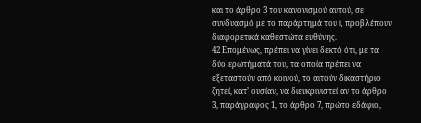και το άρθρο 3 του κανονισμού αυτού, σε συνδυασμό με το παράρτημά του I, προβλέπουν διαφορετικά καθεστώτα ευθύνης.
42 Επομένως, πρέπει να γίνει δεκτό ότι, με τα δύο ερωτήματά του, τα οποία πρέπει να εξεταστούν από κοινού, το αιτούν δικαστήριο ζητεί, κατ’ ουσίαν, να διευκρινιστεί αν το άρθρο 3, παράγραφος 1, το άρθρο 7, πρώτο εδάφιο,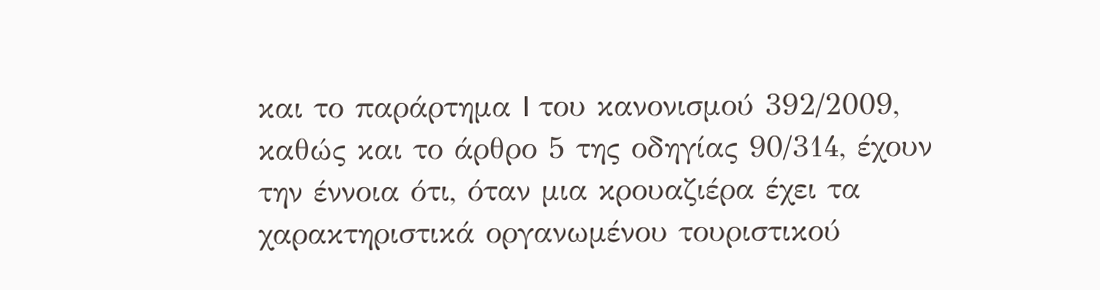και το παράρτημα I του κανονισμού 392/2009, καθώς και το άρθρο 5 της οδηγίας 90/314, έχουν την έννοια ότι, όταν μια κρουαζιέρα έχει τα χαρακτηριστικά οργανωμένου τουριστικού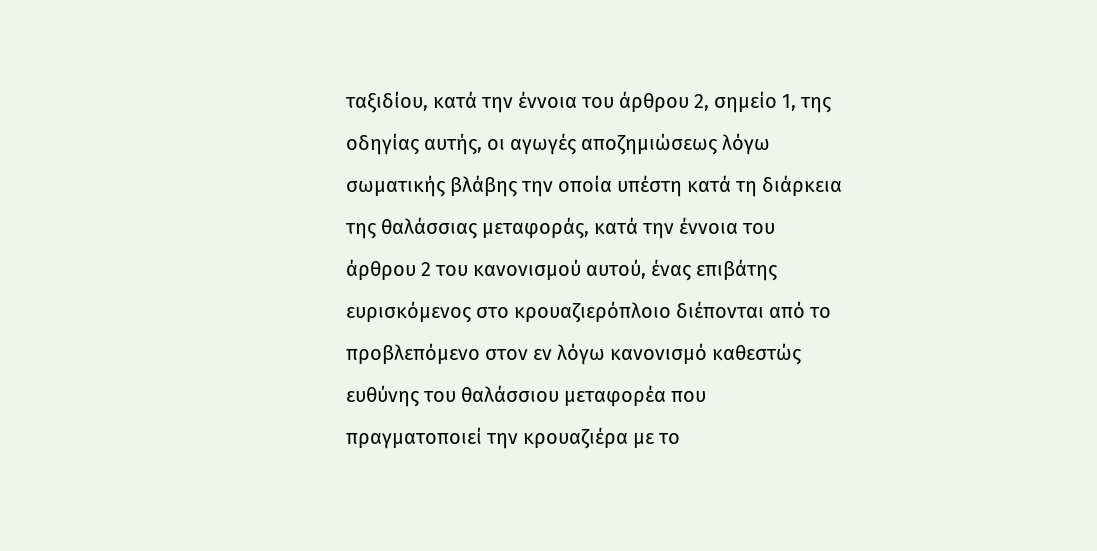ταξιδίου, κατά την έννοια του άρθρου 2, σημείο 1, της οδηγίας αυτής, οι αγωγές αποζημιώσεως λόγω σωματικής βλάβης την οποία υπέστη κατά τη διάρκεια της θαλάσσιας μεταφοράς, κατά την έννοια του άρθρου 2 του κανονισμού αυτού, ένας επιβάτης ευρισκόμενος στο κρουαζιερόπλοιο διέπονται από το προβλεπόμενο στον εν λόγω κανονισμό καθεστώς ευθύνης του θαλάσσιου μεταφορέα που πραγματοποιεί την κρουαζιέρα με το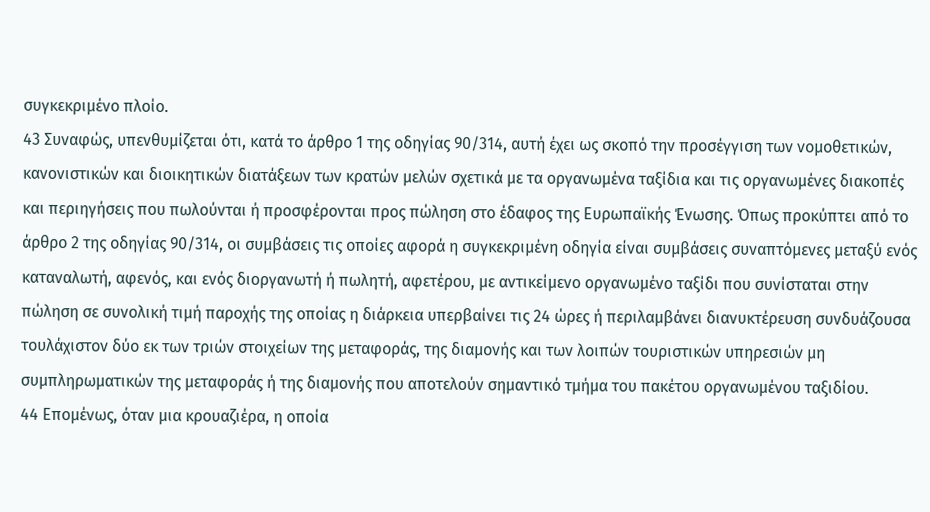συγκεκριμένο πλοίο.
43 Συναφώς, υπενθυμίζεται ότι, κατά το άρθρο 1 της οδηγίας 90/314, αυτή έχει ως σκοπό την προσέγγιση των νομοθετικών, κανονιστικών και διοικητικών διατάξεων των κρατών μελών σχετικά με τα οργανωμένα ταξίδια και τις οργανωμένες διακοπές και περιηγήσεις που πωλούνται ή προσφέρονται προς πώληση στο έδαφος της Ευρωπαϊκής Ένωσης. Όπως προκύπτει από το άρθρο 2 της οδηγίας 90/314, οι συμβάσεις τις οποίες αφορά η συγκεκριμένη οδηγία είναι συμβάσεις συναπτόμενες μεταξύ ενός καταναλωτή, αφενός, και ενός διοργανωτή ή πωλητή, αφετέρου, με αντικείμενο οργανωμένο ταξίδι που συνίσταται στην πώληση σε συνολική τιμή παροχής της οποίας η διάρκεια υπερβαίνει τις 24 ώρες ή περιλαμβάνει διανυκτέρευση συνδυάζουσα τουλάχιστον δύο εκ των τριών στοιχείων της μεταφοράς, της διαμονής και των λοιπών τουριστικών υπηρεσιών μη συμπληρωματικών της μεταφοράς ή της διαμονής που αποτελούν σημαντικό τμήμα του πακέτου οργανωμένου ταξιδίου.
44 Επομένως, όταν μια κρουαζιέρα, η οποία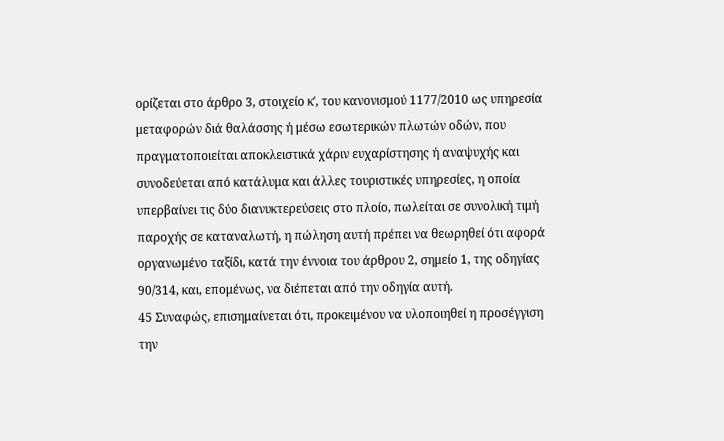ορίζεται στο άρθρο 3, στοιχείο κʹ, του κανονισμού 1177/2010 ως υπηρεσία μεταφορών διά θαλάσσης ή μέσω εσωτερικών πλωτών οδών, που πραγματοποιείται αποκλειστικά χάριν ευχαρίστησης ή αναψυχής και συνοδεύεται από κατάλυμα και άλλες τουριστικές υπηρεσίες, η οποία υπερβαίνει τις δύο διανυκτερεύσεις στο πλοίο, πωλείται σε συνολική τιμή παροχής σε καταναλωτή, η πώληση αυτή πρέπει να θεωρηθεί ότι αφορά οργανωμένο ταξίδι, κατά την έννοια του άρθρου 2, σημείο 1, της οδηγίας 90/314, και, επομένως, να διέπεται από την οδηγία αυτή.
45 Συναφώς, επισημαίνεται ότι, προκειμένου να υλοποιηθεί η προσέγγιση την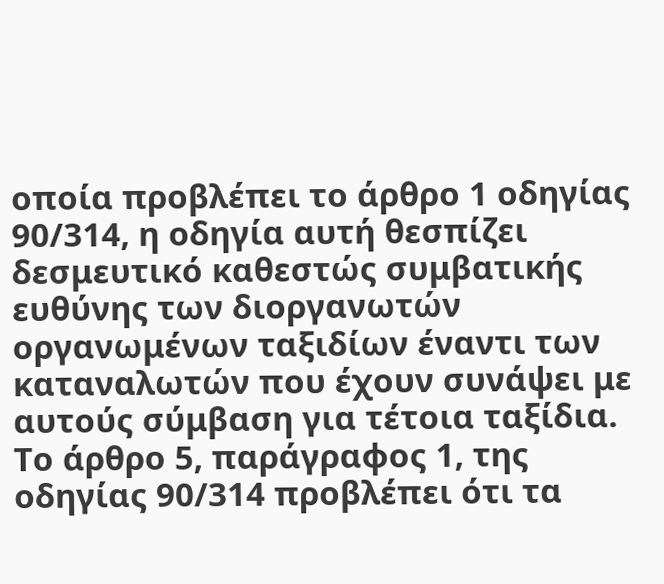οποία προβλέπει το άρθρο 1 οδηγίας 90/314, η οδηγία αυτή θεσπίζει δεσμευτικό καθεστώς συμβατικής ευθύνης των διοργανωτών οργανωμένων ταξιδίων έναντι των καταναλωτών που έχουν συνάψει με αυτούς σύμβαση για τέτοια ταξίδια. Το άρθρο 5, παράγραφος 1, της οδηγίας 90/314 προβλέπει ότι τα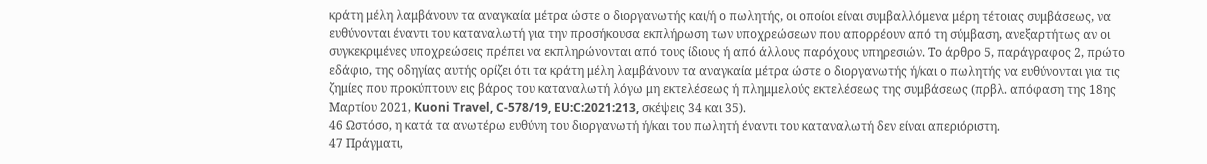κράτη μέλη λαμβάνουν τα αναγκαία μέτρα ώστε ο διοργανωτής και/ή ο πωλητής, οι οποίοι είναι συμβαλλόμενα μέρη τέτοιας συμβάσεως, να ευθύνονται έναντι του καταναλωτή για την προσήκουσα εκπλήρωση των υποχρεώσεων που απορρέουν από τη σύμβαση, ανεξαρτήτως αν οι συγκεκριμένες υποχρεώσεις πρέπει να εκπληρώνονται από τους ίδιους ή από άλλους παρόχους υπηρεσιών. Το άρθρο 5, παράγραφος 2, πρώτο εδάφιο, της οδηγίας αυτής ορίζει ότι τα κράτη μέλη λαμβάνουν τα αναγκαία μέτρα ώστε ο διοργανωτής ή/και ο πωλητής να ευθύνονται για τις ζημίες που προκύπτουν εις βάρος του καταναλωτή λόγω μη εκτελέσεως ή πλημμελούς εκτελέσεως της συμβάσεως (πρβλ. απόφαση της 18ης Μαρτίου 2021, Kuoni Travel, C‑578/19, EU:C:2021:213, σκέψεις 34 και 35).
46 Ωστόσο, η κατά τα ανωτέρω ευθύνη του διοργανωτή ή/και του πωλητή έναντι του καταναλωτή δεν είναι απεριόριστη.
47 Πράγματι,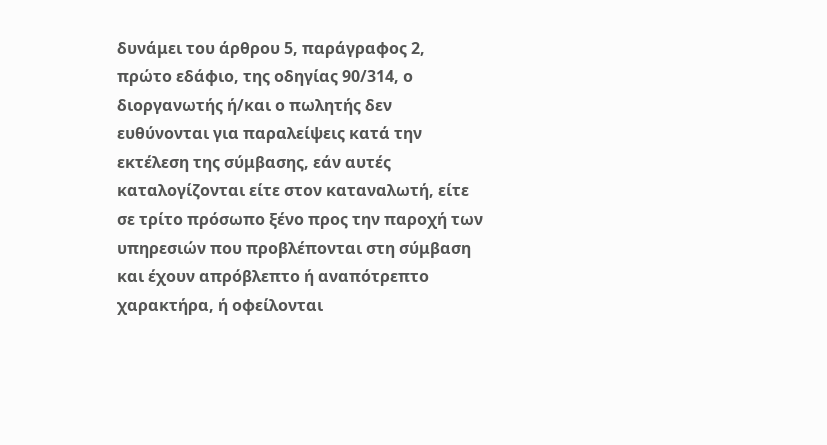δυνάμει του άρθρου 5, παράγραφος 2, πρώτο εδάφιο, της οδηγίας 90/314, ο διοργανωτής ή/και ο πωλητής δεν ευθύνονται για παραλείψεις κατά την εκτέλεση της σύμβασης, εάν αυτές καταλογίζονται είτε στον καταναλωτή, είτε σε τρίτο πρόσωπο ξένο προς την παροχή των υπηρεσιών που προβλέπονται στη σύμβαση και έχουν απρόβλεπτο ή αναπότρεπτο χαρακτήρα, ή οφείλονται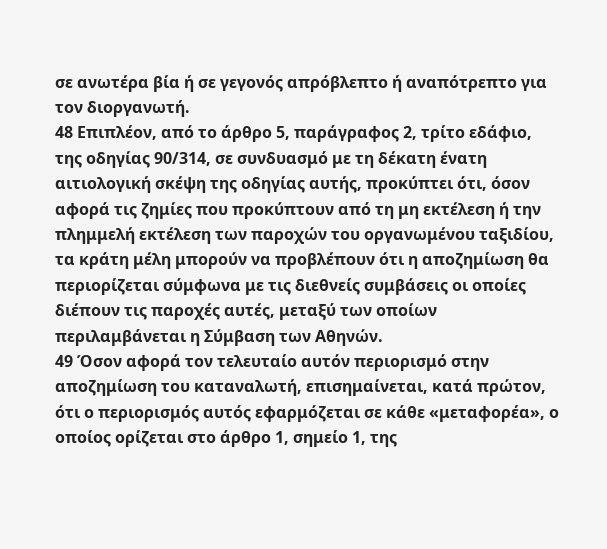σε ανωτέρα βία ή σε γεγονός απρόβλεπτο ή αναπότρεπτο για τον διοργανωτή.
48 Επιπλέον, από το άρθρο 5, παράγραφος 2, τρίτο εδάφιο, της οδηγίας 90/314, σε συνδυασμό με τη δέκατη ένατη αιτιολογική σκέψη της οδηγίας αυτής, προκύπτει ότι, όσον αφορά τις ζημίες που προκύπτουν από τη μη εκτέλεση ή την πλημμελή εκτέλεση των παροχών του οργανωμένου ταξιδίου, τα κράτη μέλη μπορούν να προβλέπουν ότι η αποζημίωση θα περιορίζεται σύμφωνα με τις διεθνείς συμβάσεις οι οποίες διέπουν τις παροχές αυτές, μεταξύ των οποίων περιλαμβάνεται η Σύμβαση των Αθηνών.
49 Όσον αφορά τον τελευταίο αυτόν περιορισμό στην αποζημίωση του καταναλωτή, επισημαίνεται, κατά πρώτον, ότι ο περιορισμός αυτός εφαρμόζεται σε κάθε «μεταφορέα», ο οποίος ορίζεται στο άρθρο 1, σημείο 1, της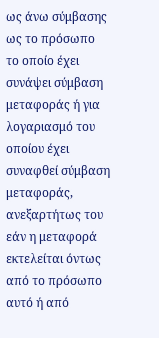ως άνω σύμβασης ως το πρόσωπο το οποίο έχει συνάψει σύμβαση μεταφοράς ή για λογαριασμό του οποίου έχει συναφθεί σύμβαση μεταφοράς, ανεξαρτήτως του εάν η μεταφορά εκτελείται όντως από το πρόσωπο αυτό ή από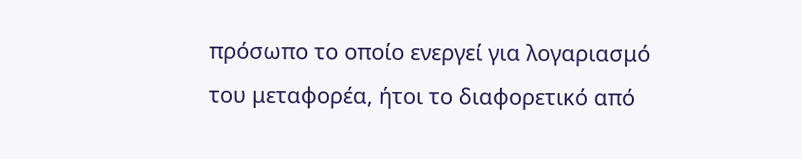πρόσωπο το οποίο ενεργεί για λογαριασμό του μεταφορέα, ήτοι το διαφορετικό από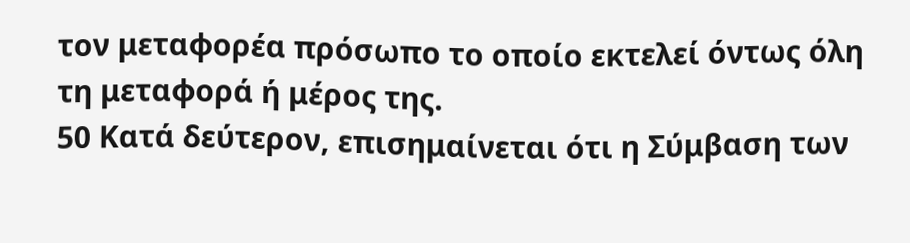τον μεταφορέα πρόσωπο το οποίο εκτελεί όντως όλη τη μεταφορά ή μέρος της.
50 Κατά δεύτερον, επισημαίνεται ότι η Σύμβαση των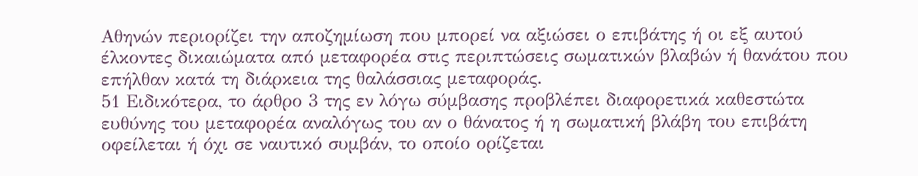Αθηνών περιορίζει την αποζημίωση που μπορεί να αξιώσει ο επιβάτης ή οι εξ αυτού έλκοντες δικαιώματα από μεταφορέα στις περιπτώσεις σωματικών βλαβών ή θανάτου που επήλθαν κατά τη διάρκεια της θαλάσσιας μεταφοράς.
51 Ειδικότερα, το άρθρο 3 της εν λόγω σύμβασης προβλέπει διαφορετικά καθεστώτα ευθύνης του μεταφορέα αναλόγως του αν ο θάνατος ή η σωματική βλάβη του επιβάτη οφείλεται ή όχι σε ναυτικό συμβάν, το οποίο ορίζεται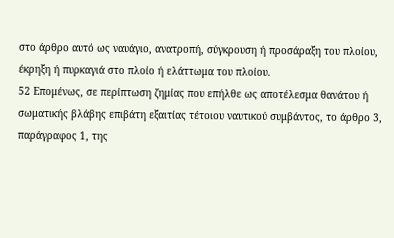στο άρθρο αυτό ως ναυάγιο, ανατροπή, σύγκρουση ή προσάραξη του πλοίου, έκρηξη ή πυρκαγιά στο πλοίο ή ελάττωμα του πλοίου.
52 Επομένως, σε περίπτωση ζημίας που επήλθε ως αποτέλεσμα θανάτου ή σωματικής βλάβης επιβάτη εξαιτίας τέτοιου ναυτικού συμβάντος, το άρθρο 3, παράγραφος 1, της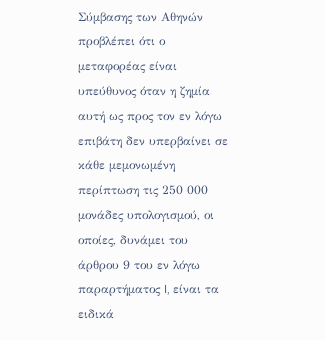Σύμβασης των Αθηνών προβλέπει ότι ο μεταφορέας είναι υπεύθυνος όταν η ζημία αυτή ως προς τον εν λόγω επιβάτη δεν υπερβαίνει σε κάθε μεμονωμένη περίπτωση τις 250 000 μονάδες υπολογισμού, οι οποίες, δυνάμει του άρθρου 9 του εν λόγω παραρτήματος I, είναι τα ειδικά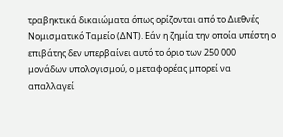τραβηκτικά δικαιώματα όπως ορίζονται από το Διεθνές Νομισματικό Ταμείο (ΔΝΤ). Εάν η ζημία την οποία υπέστη ο επιβάτης δεν υπερβαίνει αυτό το όριο των 250 000 μονάδων υπολογισμού, ο μεταφορέας μπορεί να απαλλαγεί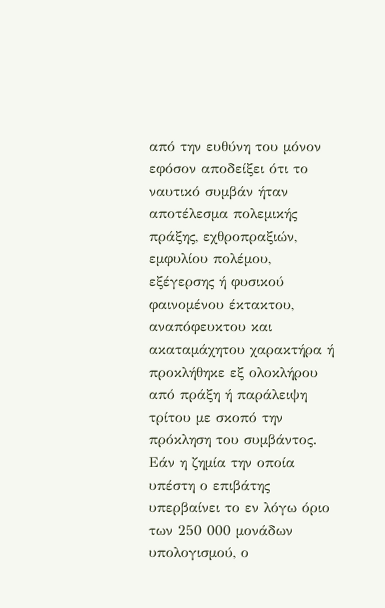από την ευθύνη του μόνον εφόσον αποδείξει ότι το ναυτικό συμβάν ήταν αποτέλεσμα πολεμικής πράξης, εχθροπραξιών, εμφυλίου πολέμου, εξέγερσης ή φυσικού φαινομένου έκτακτου, αναπόφευκτου και ακαταμάχητου χαρακτήρα ή προκλήθηκε εξ ολοκλήρου από πράξη ή παράλειψη τρίτου με σκοπό την πρόκληση του συμβάντος. Εάν η ζημία την οποία υπέστη ο επιβάτης υπερβαίνει το εν λόγω όριο των 250 000 μονάδων υπολογισμού, ο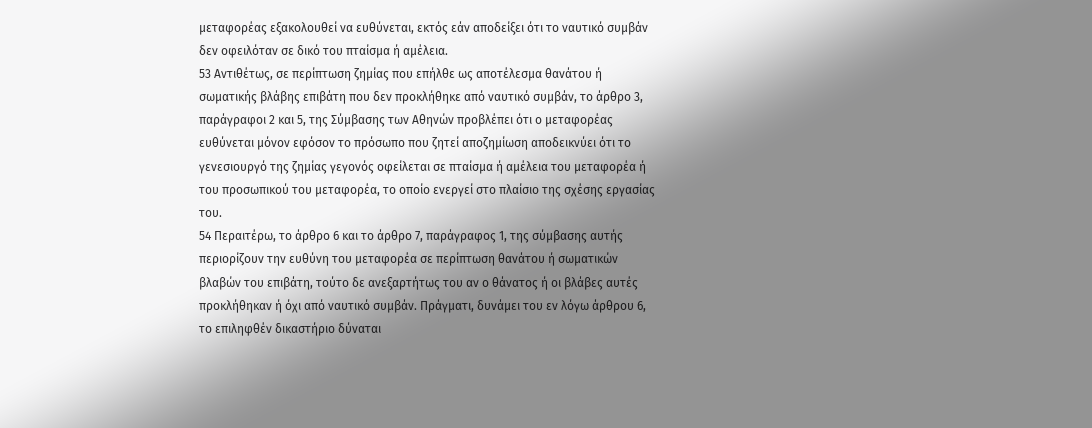μεταφορέας εξακολουθεί να ευθύνεται, εκτός εάν αποδείξει ότι το ναυτικό συμβάν δεν οφειλόταν σε δικό του πταίσμα ή αμέλεια.
53 Αντιθέτως, σε περίπτωση ζημίας που επήλθε ως αποτέλεσμα θανάτου ή σωματικής βλάβης επιβάτη που δεν προκλήθηκε από ναυτικό συμβάν, το άρθρο 3, παράγραφοι 2 και 5, της Σύμβασης των Αθηνών προβλέπει ότι ο μεταφορέας ευθύνεται μόνον εφόσον το πρόσωπο που ζητεί αποζημίωση αποδεικνύει ότι το γενεσιουργό της ζημίας γεγονός οφείλεται σε πταίσμα ή αμέλεια του μεταφορέα ή του προσωπικού του μεταφορέα, το οποίο ενεργεί στο πλαίσιο της σχέσης εργασίας του.
54 Περαιτέρω, το άρθρο 6 και το άρθρο 7, παράγραφος 1, της σύμβασης αυτής περιορίζουν την ευθύνη του μεταφορέα σε περίπτωση θανάτου ή σωματικών βλαβών του επιβάτη, τούτο δε ανεξαρτήτως του αν ο θάνατος ή οι βλάβες αυτές προκλήθηκαν ή όχι από ναυτικό συμβάν. Πράγματι, δυνάμει του εν λόγω άρθρου 6, το επιληφθέν δικαστήριο δύναται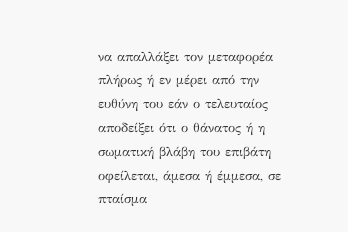να απαλλάξει τον μεταφορέα πλήρως ή εν μέρει από την ευθύνη του εάν ο τελευταίος αποδείξει ότι ο θάνατος ή η σωματική βλάβη του επιβάτη οφείλεται, άμεσα ή έμμεσα, σε πταίσμα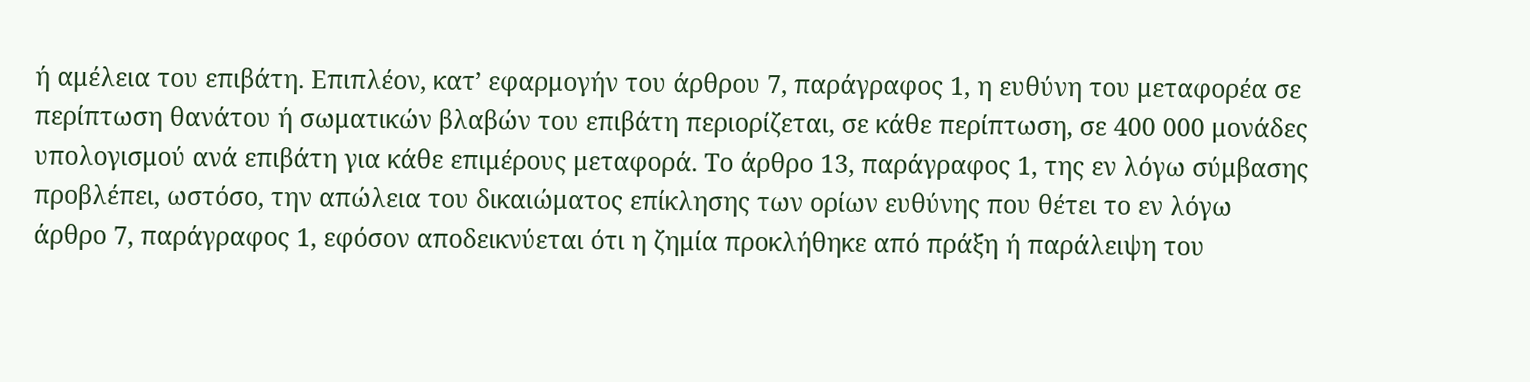ή αμέλεια του επιβάτη. Επιπλέον, κατ’ εφαρμογήν του άρθρου 7, παράγραφος 1, η ευθύνη του μεταφορέα σε περίπτωση θανάτου ή σωματικών βλαβών του επιβάτη περιορίζεται, σε κάθε περίπτωση, σε 400 000 μονάδες υπολογισμού ανά επιβάτη για κάθε επιμέρους μεταφορά. Το άρθρο 13, παράγραφος 1, της εν λόγω σύμβασης προβλέπει, ωστόσο, την απώλεια του δικαιώματος επίκλησης των ορίων ευθύνης που θέτει το εν λόγω άρθρο 7, παράγραφος 1, εφόσον αποδεικνύεται ότι η ζημία προκλήθηκε από πράξη ή παράλειψη του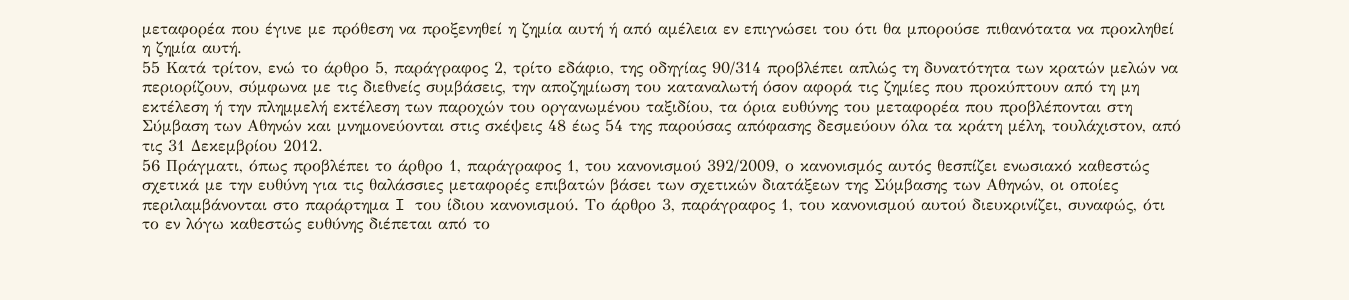μεταφορέα που έγινε με πρόθεση να προξενηθεί η ζημία αυτή ή από αμέλεια εν επιγνώσει του ότι θα μπορούσε πιθανότατα να προκληθεί η ζημία αυτή.
55 Κατά τρίτον, ενώ το άρθρο 5, παράγραφος 2, τρίτο εδάφιο, της οδηγίας 90/314 προβλέπει απλώς τη δυνατότητα των κρατών μελών να περιορίζουν, σύμφωνα με τις διεθνείς συμβάσεις, την αποζημίωση του καταναλωτή όσον αφορά τις ζημίες που προκύπτουν από τη μη εκτέλεση ή την πλημμελή εκτέλεση των παροχών του οργανωμένου ταξιδίου, τα όρια ευθύνης του μεταφορέα που προβλέπονται στη Σύμβαση των Αθηνών και μνημονεύονται στις σκέψεις 48 έως 54 της παρούσας απόφασης δεσμεύουν όλα τα κράτη μέλη, τουλάχιστον, από τις 31 Δεκεμβρίου 2012.
56 Πράγματι, όπως προβλέπει το άρθρο 1, παράγραφος 1, του κανονισμού 392/2009, ο κανονισμός αυτός θεσπίζει ενωσιακό καθεστώς σχετικά με την ευθύνη για τις θαλάσσιες μεταφορές επιβατών βάσει των σχετικών διατάξεων της Σύμβασης των Αθηνών, οι οποίες περιλαμβάνονται στο παράρτημα I του ίδιου κανονισμού. Το άρθρο 3, παράγραφος 1, του κανονισμού αυτού διευκρινίζει, συναφώς, ότι το εν λόγω καθεστώς ευθύνης διέπεται από το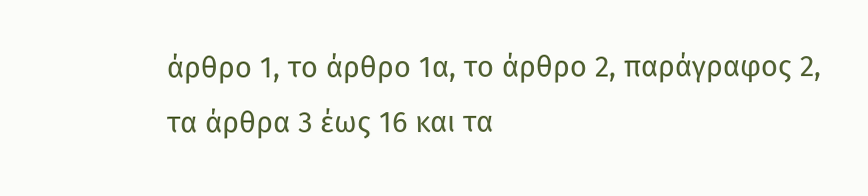άρθρο 1, το άρθρο 1α, το άρθρο 2, παράγραφος 2, τα άρθρα 3 έως 16 και τα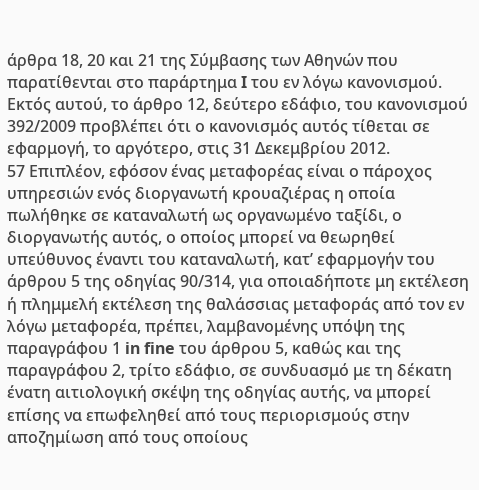άρθρα 18, 20 και 21 της Σύμβασης των Αθηνών που παρατίθενται στο παράρτημα I του εν λόγω κανονισμού. Εκτός αυτού, το άρθρο 12, δεύτερο εδάφιο, του κανονισμού 392/2009 προβλέπει ότι ο κανονισμός αυτός τίθεται σε εφαρμογή, το αργότερο, στις 31 Δεκεμβρίου 2012.
57 Επιπλέον, εφόσον ένας μεταφορέας είναι ο πάροχος υπηρεσιών ενός διοργανωτή κρουαζιέρας η οποία πωλήθηκε σε καταναλωτή ως οργανωμένο ταξίδι, ο διοργανωτής αυτός, ο οποίος μπορεί να θεωρηθεί υπεύθυνος έναντι του καταναλωτή, κατ’ εφαρμογήν του άρθρου 5 της οδηγίας 90/314, για οποιαδήποτε μη εκτέλεση ή πλημμελή εκτέλεση της θαλάσσιας μεταφοράς από τον εν λόγω μεταφορέα, πρέπει, λαμβανομένης υπόψη της παραγράφου 1 in fine του άρθρου 5, καθώς και της παραγράφου 2, τρίτο εδάφιο, σε συνδυασμό με τη δέκατη ένατη αιτιολογική σκέψη της οδηγίας αυτής, να μπορεί επίσης να επωφεληθεί από τους περιορισμούς στην αποζημίωση από τους οποίους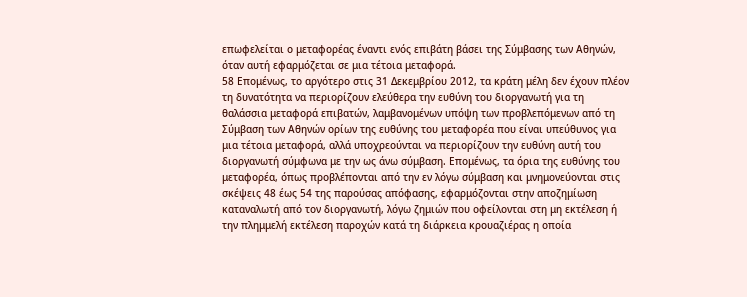επωφελείται ο μεταφορέας έναντι ενός επιβάτη βάσει της Σύμβασης των Αθηνών, όταν αυτή εφαρμόζεται σε μια τέτοια μεταφορά.
58 Επομένως, το αργότερο στις 31 Δεκεμβρίου 2012, τα κράτη μέλη δεν έχουν πλέον τη δυνατότητα να περιορίζουν ελεύθερα την ευθύνη του διοργανωτή για τη θαλάσσια μεταφορά επιβατών, λαμβανομένων υπόψη των προβλεπόμενων από τη Σύμβαση των Αθηνών ορίων της ευθύνης του μεταφορέα που είναι υπεύθυνος για μια τέτοια μεταφορά, αλλά υποχρεούνται να περιορίζουν την ευθύνη αυτή του διοργανωτή σύμφωνα με την ως άνω σύμβαση. Επομένως, τα όρια της ευθύνης του μεταφορέα, όπως προβλέπονται από την εν λόγω σύμβαση και μνημονεύονται στις σκέψεις 48 έως 54 της παρούσας απόφασης, εφαρμόζονται στην αποζημίωση καταναλωτή από τον διοργανωτή, λόγω ζημιών που οφείλονται στη μη εκτέλεση ή την πλημμελή εκτέλεση παροχών κατά τη διάρκεια κρουαζιέρας η οποία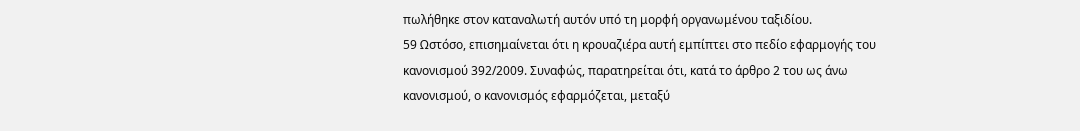πωλήθηκε στον καταναλωτή αυτόν υπό τη μορφή οργανωμένου ταξιδίου.
59 Ωστόσο, επισημαίνεται ότι η κρουαζιέρα αυτή εμπίπτει στο πεδίο εφαρμογής του κανονισμού 392/2009. Συναφώς, παρατηρείται ότι, κατά το άρθρο 2 του ως άνω κανονισμού, ο κανονισμός εφαρμόζεται, μεταξύ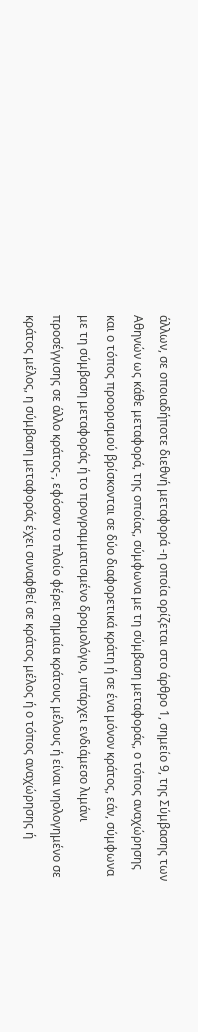άλλων, σε οποιαδήποτε διεθνή μεταφορά -η οποία ορίζεται στο άρθρο 1, σημείο 9, της Σύμβασης των Αθηνών ως κάθε μεταφορά, της οποίας, σύμφωνα με τη σύμβαση μεταφοράς, ο τόπος αναχώρησης και ο τόπος προορισμού βρίσκονται σε δύο διαφορετικά κράτη ή σε ένα μόνον κράτος, εάν, σύμφωνα με τη σύμβαση μεταφοράς ή το προγραμματισμένο δρομολόγιο, υπάρχει ενδιάμεσο λιμάνι προσέγγισης σε άλλο κράτος-, εφόσον το πλοίο φέρει σημαία κράτους μέλους ή είναι νηολογημένο σε κράτος μέλος, η σύμβαση μεταφοράς έχει συναφθεί σε κράτος μέλος ή ο τόπος αναχώρησης ή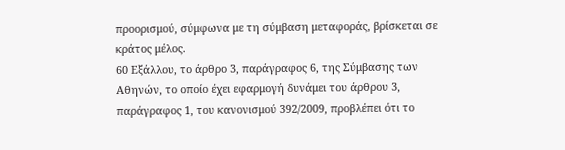προορισμού, σύμφωνα με τη σύμβαση μεταφοράς, βρίσκεται σε κράτος μέλος.
60 Εξάλλου, το άρθρο 3, παράγραφος 6, της Σύμβασης των Αθηνών, το οποίο έχει εφαρμογή δυνάμει του άρθρου 3, παράγραφος 1, του κανονισμού 392/2009, προβλέπει ότι το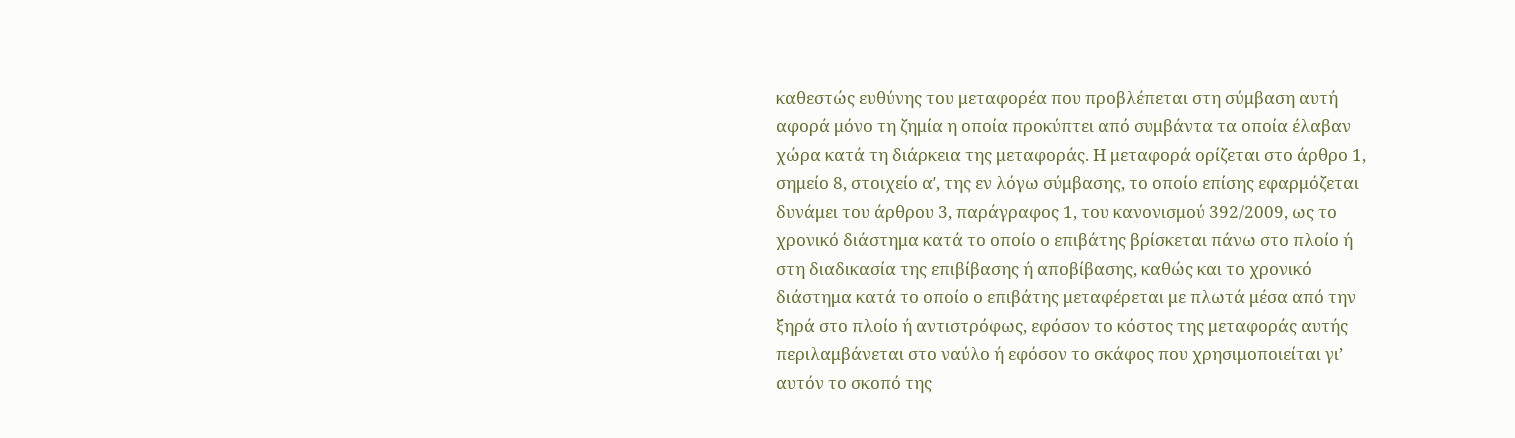καθεστώς ευθύνης του μεταφορέα που προβλέπεται στη σύμβαση αυτή αφορά μόνο τη ζημία η οποία προκύπτει από συμβάντα τα οποία έλαβαν χώρα κατά τη διάρκεια της μεταφοράς. Η μεταφορά ορίζεται στο άρθρο 1, σημείο 8, στοιχείο αʹ, της εν λόγω σύμβασης, το οποίο επίσης εφαρμόζεται δυνάμει του άρθρου 3, παράγραφος 1, του κανονισμού 392/2009, ως το χρονικό διάστημα κατά το οποίο ο επιβάτης βρίσκεται πάνω στο πλοίο ή στη διαδικασία της επιβίβασης ή αποβίβασης, καθώς και το χρονικό διάστημα κατά το οποίο ο επιβάτης μεταφέρεται με πλωτά μέσα από την ξηρά στο πλοίο ή αντιστρόφως, εφόσον το κόστος της μεταφοράς αυτής περιλαμβάνεται στο ναύλο ή εφόσον το σκάφος που χρησιμοποιείται γι’ αυτόν το σκοπό της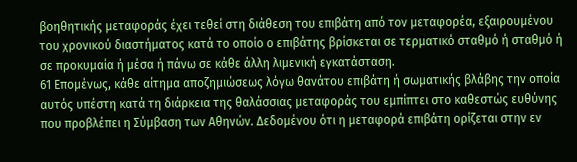βοηθητικής μεταφοράς έχει τεθεί στη διάθεση του επιβάτη από τον μεταφορέα, εξαιρουμένου του χρονικού διαστήματος κατά το οποίο ο επιβάτης βρίσκεται σε τερματικό σταθμό ή σταθμό ή σε προκυμαία ή μέσα ή πάνω σε κάθε άλλη λιμενική εγκατάσταση.
61 Επομένως, κάθε αίτημα αποζημιώσεως λόγω θανάτου επιβάτη ή σωματικής βλάβης την οποία αυτός υπέστη κατά τη διάρκεια της θαλάσσιας μεταφοράς του εμπίπτει στο καθεστώς ευθύνης που προβλέπει η Σύμβαση των Αθηνών. Δεδομένου ότι η μεταφορά επιβάτη ορίζεται στην εν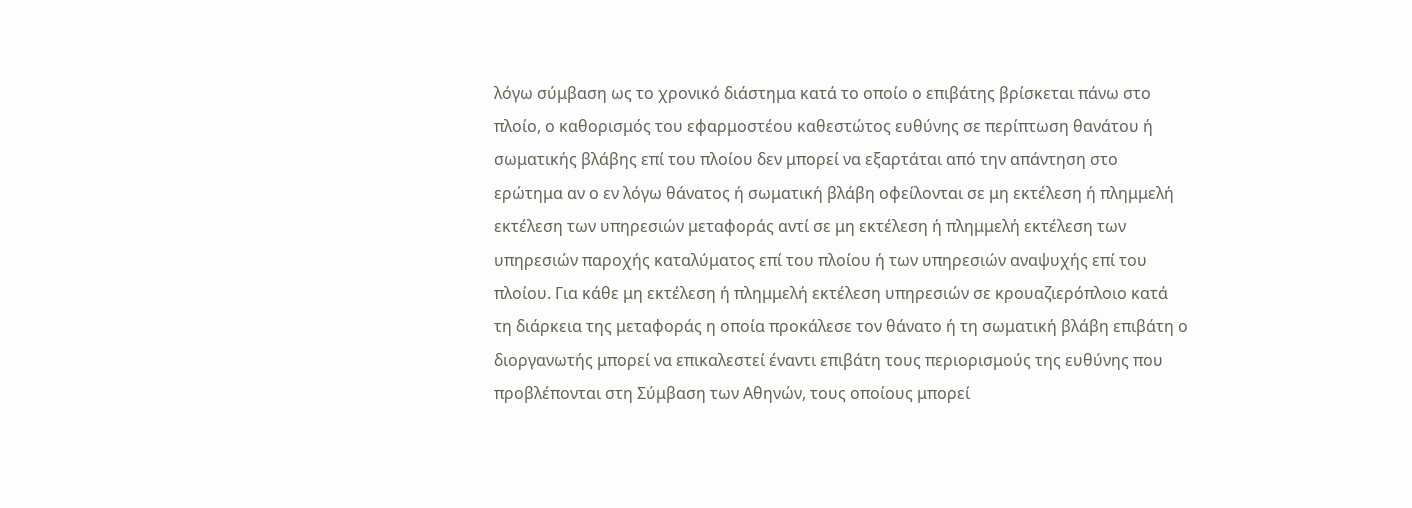λόγω σύμβαση ως το χρονικό διάστημα κατά το οποίο ο επιβάτης βρίσκεται πάνω στο πλοίο, ο καθορισμός του εφαρμοστέου καθεστώτος ευθύνης σε περίπτωση θανάτου ή σωματικής βλάβης επί του πλοίου δεν μπορεί να εξαρτάται από την απάντηση στο ερώτημα αν ο εν λόγω θάνατος ή σωματική βλάβη οφείλονται σε μη εκτέλεση ή πλημμελή εκτέλεση των υπηρεσιών μεταφοράς αντί σε μη εκτέλεση ή πλημμελή εκτέλεση των υπηρεσιών παροχής καταλύματος επί του πλοίου ή των υπηρεσιών αναψυχής επί του πλοίου. Για κάθε μη εκτέλεση ή πλημμελή εκτέλεση υπηρεσιών σε κρουαζιερόπλοιο κατά τη διάρκεια της μεταφοράς η οποία προκάλεσε τον θάνατο ή τη σωματική βλάβη επιβάτη ο διοργανωτής μπορεί να επικαλεστεί έναντι επιβάτη τους περιορισμούς της ευθύνης που προβλέπονται στη Σύμβαση των Αθηνών, τους οποίους μπορεί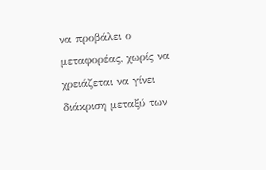να προβάλει ο μεταφορέας, χωρίς να χρειάζεται να γίνει διάκριση μεταξύ των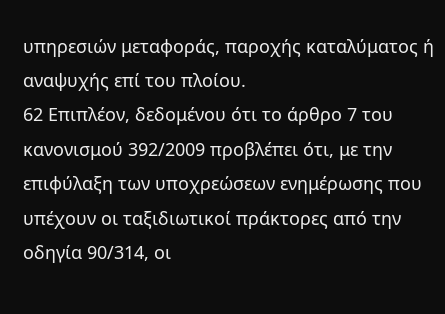υπηρεσιών μεταφοράς, παροχής καταλύματος ή αναψυχής επί του πλοίου.
62 Επιπλέον, δεδομένου ότι το άρθρο 7 του κανονισμού 392/2009 προβλέπει ότι, με την επιφύλαξη των υποχρεώσεων ενημέρωσης που υπέχουν οι ταξιδιωτικοί πράκτορες από την οδηγία 90/314, οι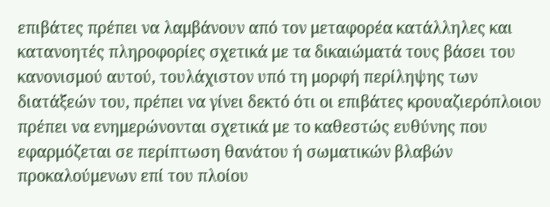επιβάτες πρέπει να λαμβάνουν από τον μεταφορέα κατάλληλες και κατανοητές πληροφορίες σχετικά με τα δικαιώματά τους βάσει του κανονισμού αυτού, τουλάχιστον υπό τη μορφή περίληψης των διατάξεών του, πρέπει να γίνει δεκτό ότι οι επιβάτες κρουαζιερόπλοιου πρέπει να ενημερώνονται σχετικά με το καθεστώς ευθύνης που εφαρμόζεται σε περίπτωση θανάτου ή σωματικών βλαβών προκαλούμενων επί του πλοίου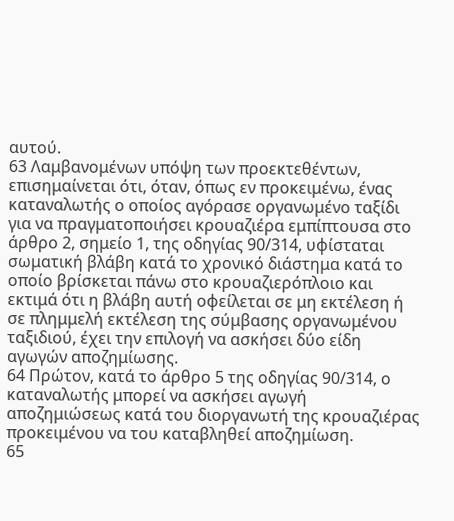αυτού.
63 Λαμβανομένων υπόψη των προεκτεθέντων, επισημαίνεται ότι, όταν, όπως εν προκειμένω, ένας καταναλωτής ο οποίος αγόρασε οργανωμένο ταξίδι για να πραγματοποιήσει κρουαζιέρα εμπίπτουσα στο άρθρο 2, σημείο 1, της οδηγίας 90/314, υφίσταται σωματική βλάβη κατά το χρονικό διάστημα κατά το οποίο βρίσκεται πάνω στο κρουαζιερόπλοιο και εκτιμά ότι η βλάβη αυτή οφείλεται σε μη εκτέλεση ή σε πλημμελή εκτέλεση της σύμβασης οργανωμένου ταξιδιού, έχει την επιλογή να ασκήσει δύο είδη αγωγών αποζημίωσης.
64 Πρώτον, κατά το άρθρο 5 της οδηγίας 90/314, ο καταναλωτής μπορεί να ασκήσει αγωγή αποζημιώσεως κατά του διοργανωτή της κρουαζιέρας προκειμένου να του καταβληθεί αποζημίωση.
65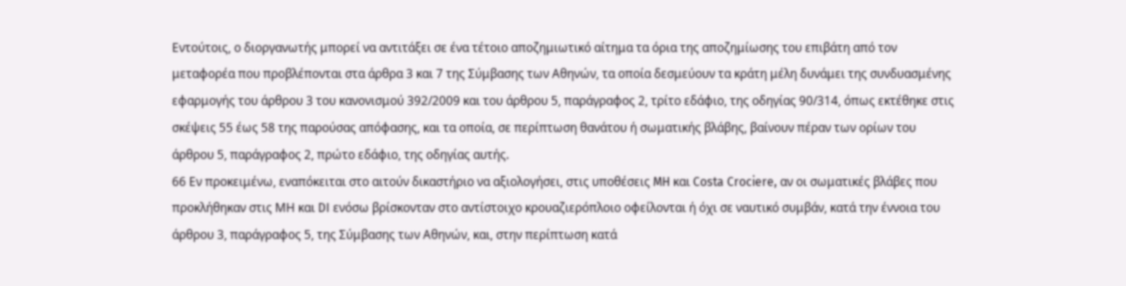Εντούτοις, ο διοργανωτής μπορεί να αντιτάξει σε ένα τέτοιο αποζημιωτικό αίτημα τα όρια της αποζημίωσης του επιβάτη από τον μεταφορέα που προβλέπονται στα άρθρα 3 και 7 της Σύμβασης των Αθηνών, τα οποία δεσμεύουν τα κράτη μέλη δυνάμει της συνδυασμένης εφαρμογής του άρθρου 3 του κανονισμού 392/2009 και του άρθρου 5, παράγραφος 2, τρίτο εδάφιο, της οδηγίας 90/314, όπως εκτέθηκε στις σκέψεις 55 έως 58 της παρούσας απόφασης, και τα οποία, σε περίπτωση θανάτου ή σωματικής βλάβης, βαίνουν πέραν των ορίων του άρθρου 5, παράγραφος 2, πρώτο εδάφιο, της οδηγίας αυτής.
66 Εν προκειμένω, εναπόκειται στο αιτούν δικαστήριο να αξιολογήσει, στις υποθέσεις MH και Costa Crociere, αν οι σωματικές βλάβες που προκλήθηκαν στις ΜΗ και DI ενόσω βρίσκονταν στο αντίστοιχο κρουαζιερόπλοιο οφείλονται ή όχι σε ναυτικό συμβάν, κατά την έννοια του άρθρου 3, παράγραφος 5, της Σύμβασης των Αθηνών, και, στην περίπτωση κατά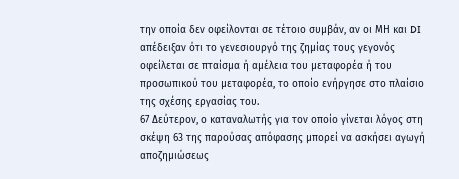την οποία δεν οφείλονται σε τέτοιο συμβάν, αν οι ΜΗ και DI απέδειξαν ότι το γενεσιουργό της ζημίας τους γεγονός οφείλεται σε πταίσμα ή αμέλεια του μεταφορέα ή του προσωπικού του μεταφορέα, το οποίο ενήργησε στο πλαίσιο της σχέσης εργασίας του.
67 Δεύτερον, ο καταναλωτής για τον οποίο γίνεται λόγος στη σκέψη 63 της παρούσας απόφασης μπορεί να ασκήσει αγωγή αποζημιώσεως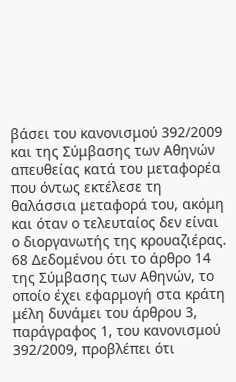βάσει του κανονισμού 392/2009 και της Σύμβασης των Αθηνών απευθείας κατά του μεταφορέα που όντως εκτέλεσε τη θαλάσσια μεταφορά του, ακόμη και όταν ο τελευταίος δεν είναι ο διοργανωτής της κρουαζιέρας.
68 Δεδομένου ότι το άρθρο 14 της Σύμβασης των Αθηνών, το οποίο έχει εφαρμογή στα κράτη μέλη δυνάμει του άρθρου 3, παράγραφος 1, του κανονισμού 392/2009, προβλέπει ότι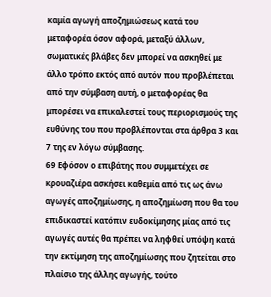καμία αγωγή αποζημιώσεως κατά του μεταφορέα όσον αφορά, μεταξύ άλλων, σωματικές βλάβες δεν μπορεί να ασκηθεί με άλλο τρόπο εκτός από αυτόν που προβλέπεται από την σύμβαση αυτή, ο μεταφορέας θα μπορέσει να επικαλεστεί τους περιορισμούς της ευθύνης του που προβλέπονται στα άρθρα 3 και 7 της εν λόγω σύμβασης.
69 Εφόσον ο επιβάτης που συμμετέχει σε κρουαζιέρα ασκήσει καθεμία από τις ως άνω αγωγές αποζημίωσης, η αποζημίωση που θα του επιδικαστεί κατόπιν ευδοκίμησης μίας από τις αγωγές αυτές θα πρέπει να ληφθεί υπόψη κατά την εκτίμηση της αποζημίωσης που ζητείται στο πλαίσιο της άλλης αγωγής, τούτο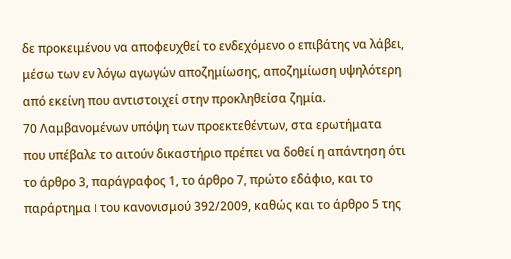δε προκειμένου να αποφευχθεί το ενδεχόμενο ο επιβάτης να λάβει, μέσω των εν λόγω αγωγών αποζημίωσης, αποζημίωση υψηλότερη από εκείνη που αντιστοιχεί στην προκληθείσα ζημία.
70 Λαμβανομένων υπόψη των προεκτεθέντων, στα ερωτήματα που υπέβαλε το αιτούν δικαστήριο πρέπει να δοθεί η απάντηση ότι το άρθρο 3, παράγραφος 1, το άρθρο 7, πρώτο εδάφιο, και το παράρτημα I του κανονισμού 392/2009, καθώς και το άρθρο 5 της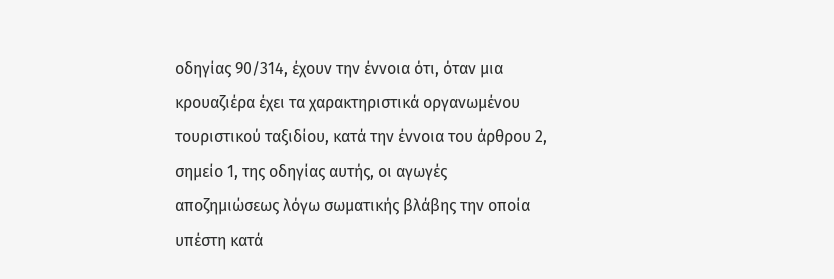οδηγίας 90/314, έχουν την έννοια ότι, όταν μια κρουαζιέρα έχει τα χαρακτηριστικά οργανωμένου τουριστικού ταξιδίου, κατά την έννοια του άρθρου 2, σημείο 1, της οδηγίας αυτής, οι αγωγές αποζημιώσεως λόγω σωματικής βλάβης την οποία υπέστη κατά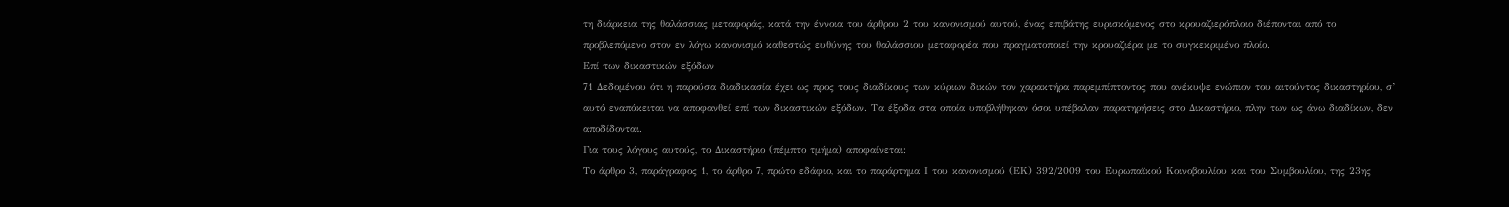τη διάρκεια της θαλάσσιας μεταφοράς, κατά την έννοια του άρθρου 2 του κανονισμού αυτού, ένας επιβάτης ευρισκόμενος στο κρουαζιερόπλοιο διέπονται από το προβλεπόμενο στον εν λόγω κανονισμό καθεστώς ευθύνης του θαλάσσιου μεταφορέα που πραγματοποιεί την κρουαζιέρα με το συγκεκριμένο πλοίο.
Επί των δικαστικών εξόδων
71 Δεδομένου ότι η παρούσα διαδικασία έχει ως προς τους διαδίκους των κύριων δικών τον χαρακτήρα παρεμπίπτοντος που ανέκυψε ενώπιον του αιτούντος δικαστηρίου, σ’ αυτό εναπόκειται να αποφανθεί επί των δικαστικών εξόδων. Τα έξοδα στα οποία υποβλήθηκαν όσοι υπέβαλαν παρατηρήσεις στο Δικαστήριο, πλην των ως άνω διαδίκων, δεν αποδίδονται.
Για τους λόγους αυτούς, το Δικαστήριο (πέμπτο τμήμα) αποφαίνεται:
Το άρθρο 3, παράγραφος 1, το άρθρο 7, πρώτο εδάφιο, και το παράρτημα Ι του κανονισμού (ΕΚ) 392/2009 του Ευρωπαϊκού Κοινοβουλίου και του Συμβουλίου, της 23ης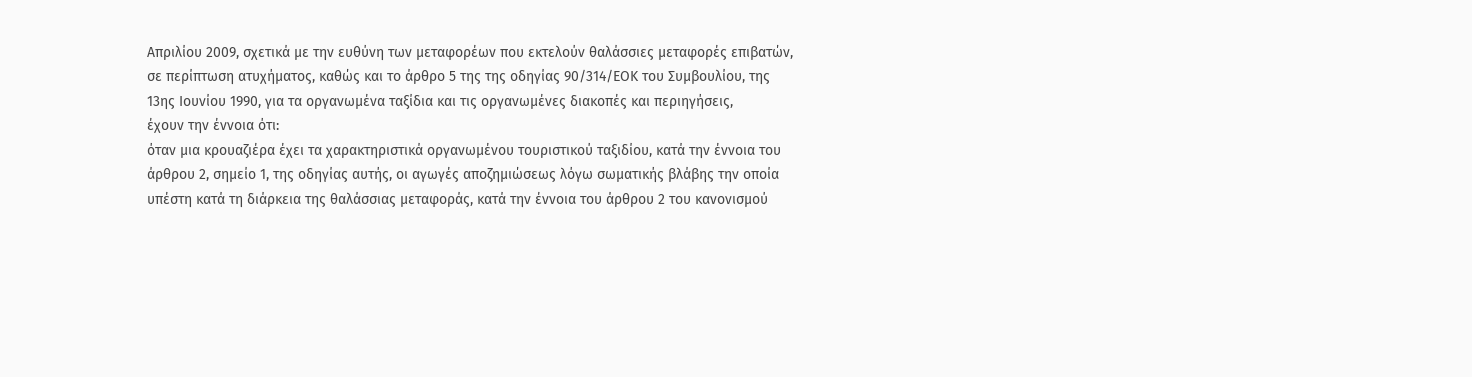Απριλίου 2009, σχετικά με την ευθύνη των μεταφορέων που εκτελούν θαλάσσιες μεταφορές επιβατών, σε περίπτωση ατυχήματος, καθώς και το άρθρο 5 της της οδηγίας 90/314/ΕΟΚ του Συμβουλίου, της 13ης Ιουνίου 1990, για τα οργανωμένα ταξίδια και τις οργανωμένες διακοπές και περιηγήσεις,
έχουν την έννοια ότι:
όταν μια κρουαζιέρα έχει τα χαρακτηριστικά οργανωμένου τουριστικού ταξιδίου, κατά την έννοια του άρθρου 2, σημείο 1, της οδηγίας αυτής, οι αγωγές αποζημιώσεως λόγω σωματικής βλάβης την οποία υπέστη κατά τη διάρκεια της θαλάσσιας μεταφοράς, κατά την έννοια του άρθρου 2 του κανονισμού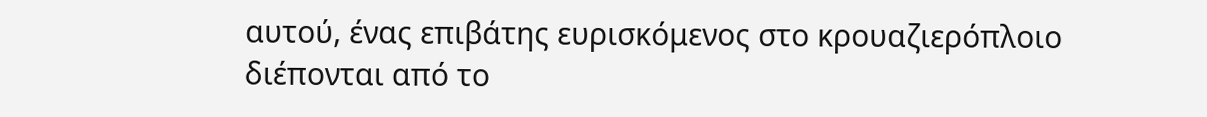αυτού, ένας επιβάτης ευρισκόμενος στο κρουαζιερόπλοιο διέπονται από το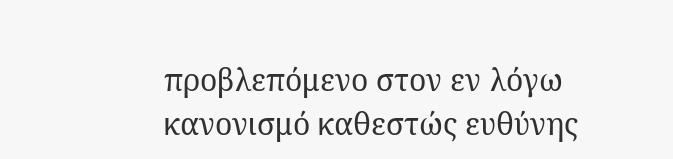προβλεπόμενο στον εν λόγω κανονισμό καθεστώς ευθύνης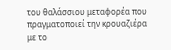του θαλάσσιου μεταφορέα που πραγματοποιεί την κρουαζιέρα με το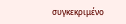συγκεκριμένο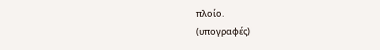πλοίο.
(υπογραφές)